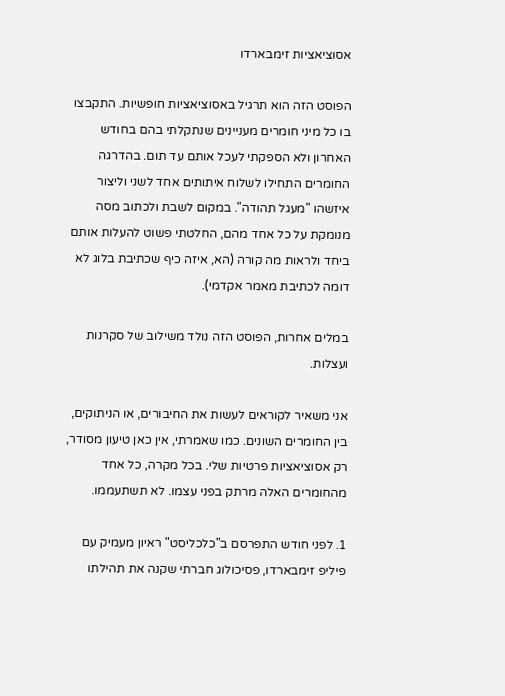אסוציאציות זימבארדו

הפוסט הזה הוא תרגיל באסוציאציות חופשיות. התקבצו בו כל מיני חומרים מעניינים שנתקלתי בהם בחודש האחרון ולא הספקתי לעכל אותם עד תום. בהדרגה החומרים התחילו לשלוח איתותים אחד לשני וליצור איזשהו "מעגל תהודה". במקום לשבת ולכתוב מסה מנומקת על כל אחד מהם, החלטתי פשוט להעלות אותם ביחד ולראות מה קורה (הא, איזה כיף שכתיבת בלוג לא דומה לכתיבת מאמר אקדמי).

במלים אחרות, הפוסט הזה נולד משילוב של סקרנות ועצלות.

אני משאיר לקוראים לעשות את החיבורים, או הניתוקים, בין החומרים השונים. כמו שאמרתי, אין כאן טיעון מסודר, רק אסוציאציות פרטיות שלי. בכל מקרה, כל אחד מהחומרים האלה מרתק בפני עצמו. לא תשתעממו.

1. לפני חודש התפרסם ב"כלכליסט" ראיון מעמיק עם פיליפ זימבארדו, פסיכולוג חברתי שקנה את תהילתו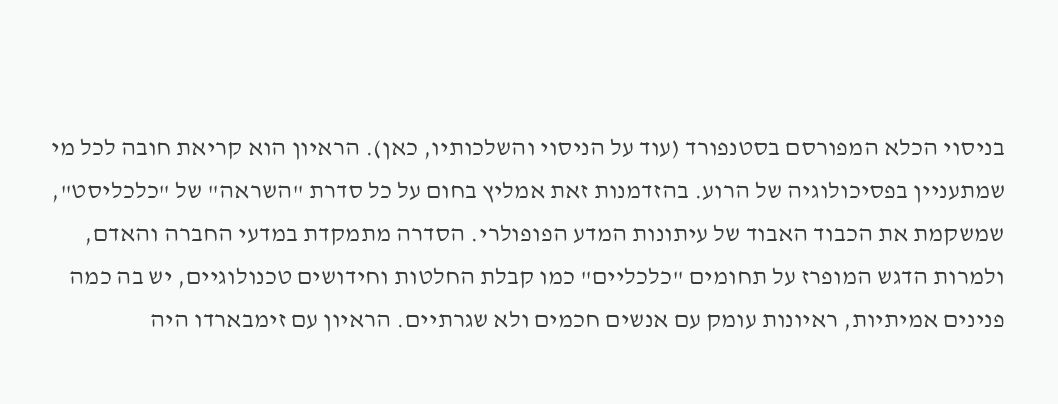בניסוי הכלא המפורסם בסטנפורד (עוד על הניסוי והשלכותיו, כאן). הראיון הוא קריאת חובה לכל מי שמתעניין בפסיכולוגיה של הרוע. בהזדמנות זאת אמליץ בחום על כל סדרת "השראה" של "כלכליסט", שמשקמת את הכבוד האבוד של עיתונות המדע הפופולרי. הסדרה מתמקדת במדעי החברה והאדם, ולמרות הדגש המופרז על תחומים "כלכליים" כמו קבלת החלטות וחידושים טכנולוגיים, יש בה כמה פנינים אמיתיות, ראיונות עומק עם אנשים חכמים ולא שגרתיים. הראיון עם זימבארדו היה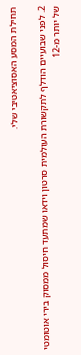תחילת המסע האסוציאטיבי שלי.

2. לפני שבועיים הודלף לתקשורת העולמית סרטון וידאו שמתעד חיסול ממסוק בירי אוטומטי של יותר מ-12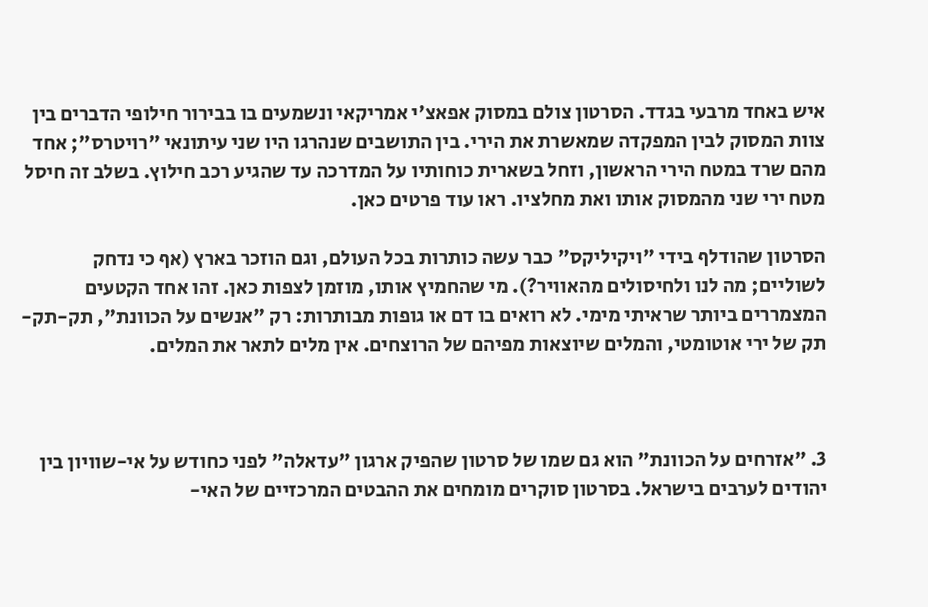איש באחד מרבעי בגדד. הסרטון צולם במסוק אפאצ'י אמריקאי ונשמעים בו בבירור חילופי הדברים בין צוות המסוק לבין המפקדה שמאשרת את הירי. בין התושבים שנהרגו היו שני עיתונאי "רויטרס"; אחד מהם שרד במטח הירי הראשון, וזחל בשארית כוחותיו על המדרכה עד שהגיע רכב חילוץ. בשלב זה חיסל מטח ירי שני מהמסוק אותו ואת מחלציו. ראו עוד פרטים כאן.

הסרטון שהודלף בידי "ויקיליקס" כבר עשה כותרות בכל העולם, וגם הוזכר בארץ (אף כי נדחק לשוליים; מה לנו ולחיסולים מהאוויר?). מי שהחמיץ אותו, מוזמן לצפות כאן. זהו אחד הקטעים המצמררים ביותר שראיתי מימי. לא רואים בו דם או גופות מבותרות: רק "אנשים על הכוונת", תק-תק-תק של ירי אוטומטי, והמלים שיוצאות מפיהם של הרוצחים. אין מלים לתאר את המלים.



3. "אזרחים על הכוונת" הוא גם שמו של סרטון שהפיק ארגון "עדאלה" לפני כחודש על אי-שוויון בין יהודים לערבים בישראל. בסרטון סוקרים מומחים את ההבטים המרכזיים של האי-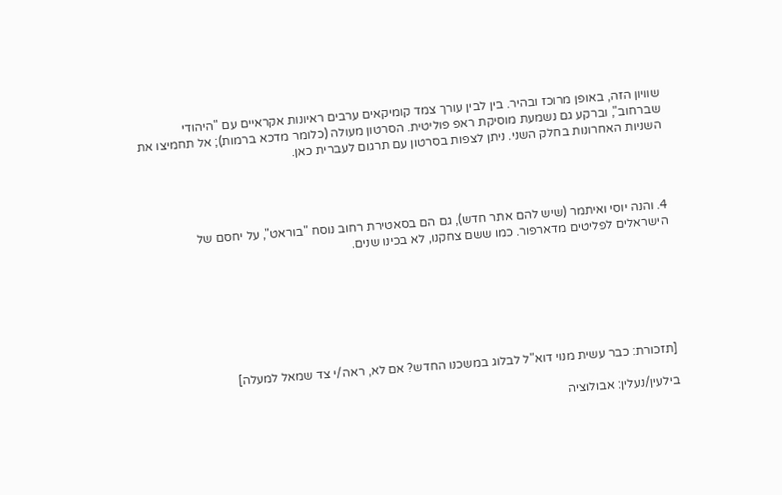שוויון הזה, באופן מרוכז ובהיר. בין לבין עורך צמד קומיקאים ערבים ראיונות אקראיים עם "היהודי שברחוב", וברקע גם נשמעת מוסיקת ראפ פוליטית. הסרטון מעולה (כלומר מדכא ברמות); אל תחמיצו את השניות האחרונות בחלק השני. ניתן לצפות בסרטון עם תרגום לעברית כאן.




4. והנה יוסי ואיתמר (שיש להם אתר חדש), גם הם בסאטירת רחוב נוסח "בוראט", על יחסם של הישראלים לפליטים מדארפור. כמו ששם צחקנו, לא בכינו שנים.







[תזכורת: כבר עשית מנוי דוא"ל לבלוג במשכנו החדש? אם לא, ראה/י צד שמאל למעלה]

בילעין/נעלין: אבולוציה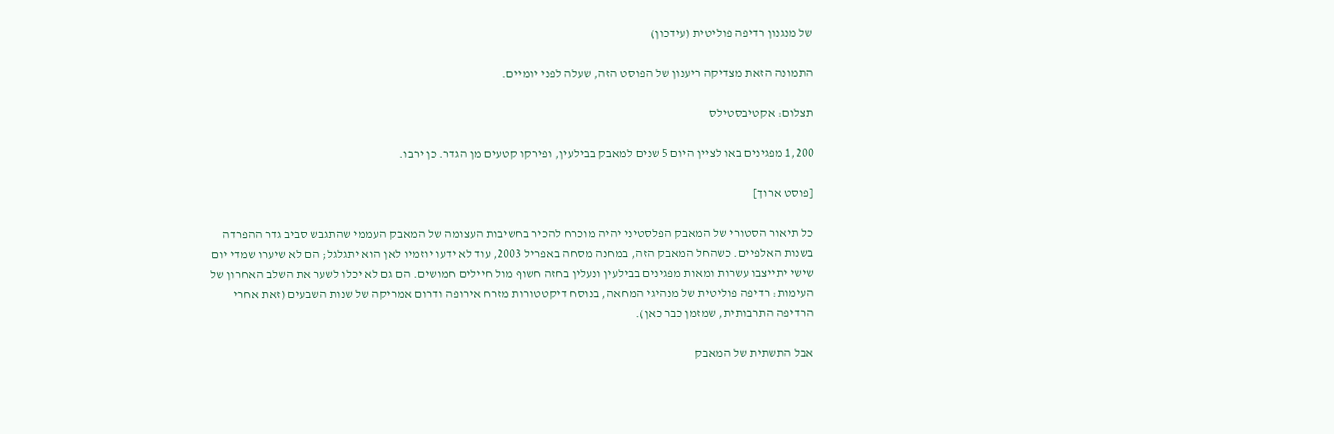של מנגנון רדיפה פוליטית (עידכון)

התמונה הזאת מצדיקה ריענון של הפוסט הזה, שעלה לפני יומיים.

תצלום: אקטיבסטילס

1,200 מפגינים באו לציין היום 5 שנים למאבק בבילעין, ופירקו קטעים מן הגדר. כן ירבו.

[פוסט ארוך]

כל תיאור הסטורי של המאבק הפלסטיני יהיה מוכרח להכיר בחשיבות העצומה של המאבק העממי שהתגבש סביב גדר ההפרדה בשנות האלפיים. כשהחל המאבק הזה, במחנה מסחה באפריל 2003, עוד לא ידעו יוזמיו לאן הוא יתגלגל; הם לא שיערו שמדי יום שישי יתייצבו עשרות ומאות מפגינים בבילעין ונעלין בחזה חשוף מול חיילים חמושים. הם גם לא יכלו לשער את השלב האחרון של העימות: רדיפה פוליטית של מנהיגי המחאה, בנוסח דיקטטורות מזרח אירופה ודרום אמריקה של שנות השבעים (זאת אחרי הרדיפה התרבותית, שמזמן כבר כאן).

אבל התשתית של המאבק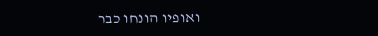ואופיו הונחו כבר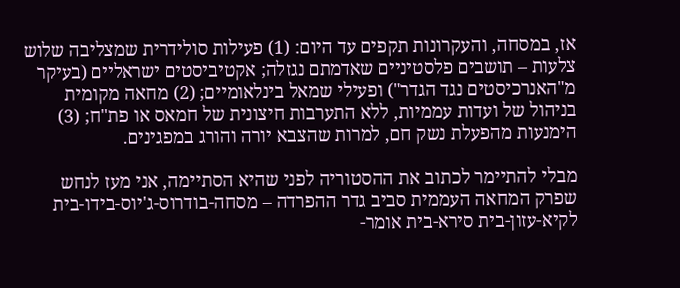אז, במסחה, והעקרונות תקפים עד היום: (1) פעילות סולידרית שמצליבה שלוש צלעות – תושבים פלסטיניים שאדמתם נגזלה; אקטיביסטים ישראליים (בעיקר מ"האנרכיסטים נגד הגדר") ופעילי שמאל בינלאומיים; (2) מחאה מקומית בניהול של ועדות עממיות, ללא התערבות חיצונית של חמאס או פת"ח; (3) הימנעות מהפעלת נשק חם, למרות שהצבא יורה והורג במפגינים.

מבלי להתיימר לכתוב את ההסטוריה לפני שהיא הסתיימה, אני מעז לנחש שפרק המחאה העממית סביב גדר ההפרדה – מסחה-בודרוס-ג'יוס-בידו-בית לקיא-עזון-בית סירא-בית אומר-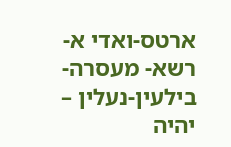ארטס-ואדי א-רשא- מעסרה-בילעין-נעלין – יהיה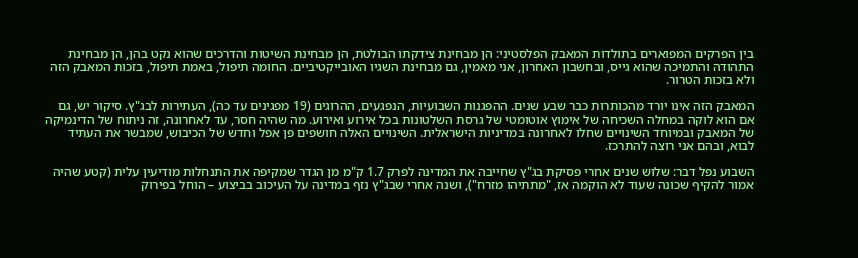בין הפרקים המפוארים בתולדות המאבק הפלסטיני: הן מבחינת צידקתו הבולטת, הן מבחינת השיטות והדרכים שהוא נקט בהן, הן מבחינת התהודה והתמיכה שהוא גייס, ובחשבון האחרון, אני מאמין, גם מבחינת השגיו האובייקטיביים. החומה תיפול, באמת תיפול, בזכות המאבק הזה ולא בזכות הטרור.

המאבק הזה אינו יורד מהכותרות כבר שבע שנים. ההפגנות השבועיות, הנפגעים, ההרוגים (19 מפגינים עד כה), העתירות לבג"ץ. סיקור יש, גם אם הוא לוקה במחלה השכיחה של אימוץ אוטומטי של גרסת השלטונות בכל אירוע ואירוע. מה שהיה חסר, עד לאחרונה, זה ניתוח של הדינמיקה של המאבק ובמיוחד השינויים שחלו לאחרונה במדיניות הישראלית. השינויים האלה חושפים פן אפל וחדש של הכיבוש, שמבשר את העתיד לבוא, ובהם אני רוצה להתרכז.

השבוע נפל דבר: שלוש שנים אחרי פסיקת בג"ץ שחייבה את המדינה לפרק 1.7 ק"מ מן הגדר שמקיפה את התנחלות מודיעין עלית (קטע שהיה אמור להקיף שכונה שעוד לא הוקמה אז, "מתתיהו מזרח"), ושנה אחרי שבג"ץ נזף במדינה על העיכוב בביצוע – הוחל בפירוק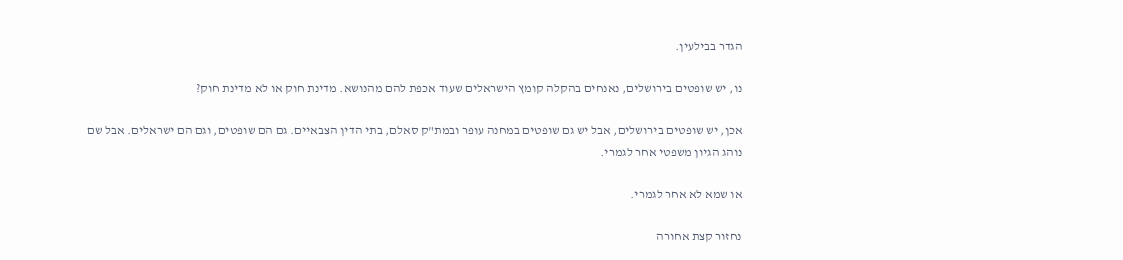הגדר בבילעין.

נו, יש שופטים בירושלים, נאנחים בהקלה קומץ הישראלים שעוד אכפת להם מהנושא. מדינת חוק או לא מדינת חוק?

אכן, יש שופטים בירושלים, אבל יש גם שופטים במחנה עופר ובמת"ק סאלם, בתי הדין הצבאיים. גם הם שופטים, וגם הם ישראלים. אבל שם נוהג הגיון משפטי אחר לגמרי.

או שמא לא אחר לגמרי.

נחזור קצת אחורה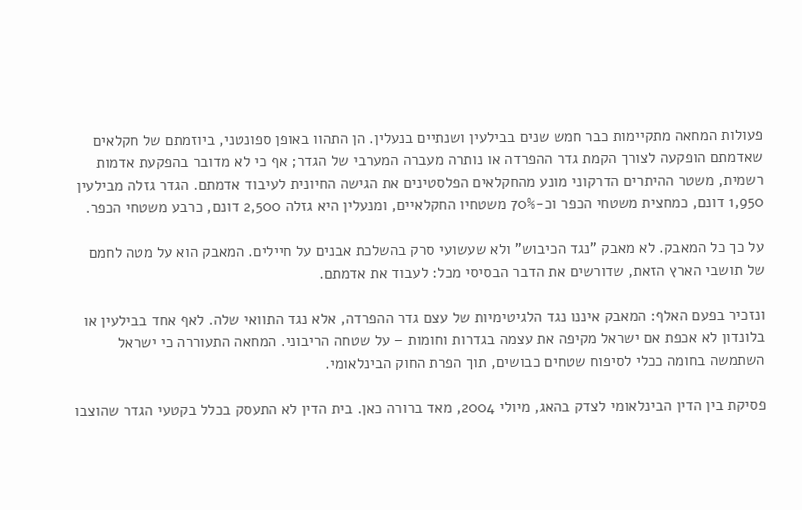פעולות המחאה מתקיימות כבר חמש שנים בבילעין ושנתיים בנעלין. הן התהוו באופן ספונטני, ביוזמתם של חקלאים שאדמתם הופקעה לצורך הקמת גדר ההפרדה או נותרה מעברה המערבי של הגדר; אף כי לא מדובר בהפקעת אדמות רשמית, משטר ההיתרים הדרקוני מונע מהחקלאים הפלסטינים את הגישה החיונית לעיבוד אדמתם. הגדר גזלה מבילעין 1,950 דונם, כמחצית משטחי הכפר וכ-70% משטחיו החקלאיים, ומנעלין היא גזלה 2,500 דונם, כרבע משטחי הכפר.

על כך כל המאבק. לא מאבק "נגד הכיבוש" ולא שעשועי סרק בהשלכת אבנים על חיילים. המאבק הוא על מטה לחמם של תושבי הארץ הזאת, שדורשים את הדבר הבסיסי מכל: לעבוד את אדמתם.

ונזכיר בפעם האלף: המאבק איננו נגד הלגיטימיות של עצם גדר ההפרדה, אלא נגד התוואי שלה. לאף אחד בבילעין או בלונדון לא אכפת אם ישראל מקיפה את עצמה בגדרות וחומות – על שטחה הריבוני. המחאה התעוררה כי ישראל השתמשה בחומה ככלי לסיפוח שטחים כבושים, תוך הפרת החוק הבינלאומי.

פסיקת בין הדין הבינלאומי לצדק בהאג, מיולי 2004, מאד ברורה כאן. בית הדין לא התעסק בכלל בקטעי הגדר שהוצבו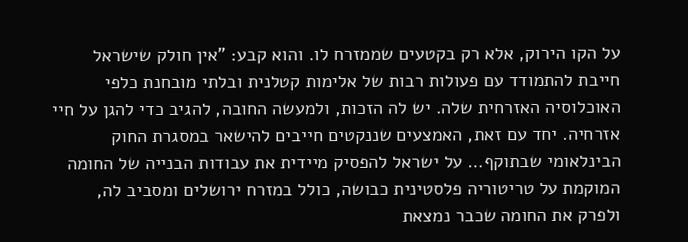על הקו הירוק, אלא רק בקטעים שממזרח לו. והוא קבע: "אין חולק שישראל חייבת להתמודד עם פעולות רבות של אלימות קטלנית ובלתי מובחנת כלפי האוכלוסיה האזרחית שלה. יש לה הזכות, ולמעשה החובה, להגיב כדי להגן על חיי אזרחיה. יחד עם זאת, האמצעים שננקטים חייבים להישאר במסגרת החוק הבינלאומי שבתוקף… על ישראל להפסיק מיידית את עבודות הבנייה של החומה המוקמת על טריטוריה פלסטינית כבושה, כולל במזרח ירושלים ומסביב לה, ולפרק את החומה שכבר נמצאת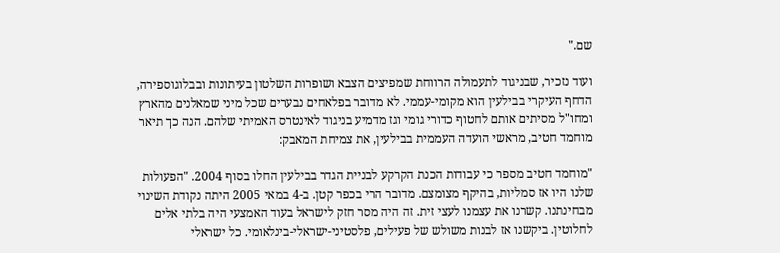שם."

ועוד נזכיר, שבניגוד לתעמולה הרווחת שמפיצים הצבא ושופרות השלטון בעיתונות ובבלוגוספירה, הדחף העיקרי בבילעין הוא מקומי-עממי. לא מדובר בפלאחים נבערים שכל מיני שמאלנים מהארץ ומחו"ל מסיתים אותם לחטוף כדורי גומי וגז מדמיע בניגוד לאינטרס האמיתי שלהם. הנה כך תיאר מוחמד חטיב, מראשי הועדה העממית בבילעין, את צמיחת המאבק:

"מוחמד חטיב מספר כי עבודות הכנת הקרקע לבניית הגדר בבילעין החלו בסוף 2004. "הפעולות שלנו היו אז סמליות, בהיקף מצומצם. מדובר הרי בכפר קטן. ב-4 במאי 2005 היתה נקודת השינוי מבחינתנו. קשרנו את עצמנו לעצי זית. זה היה מסר חזק לישראל בעוד האמצעי היה בלתי אלים לחלוטין. ביקשנו אז לבנות משולש של פעילים, פלסטיני-ישראלי-בינלאומי. כל ישראלי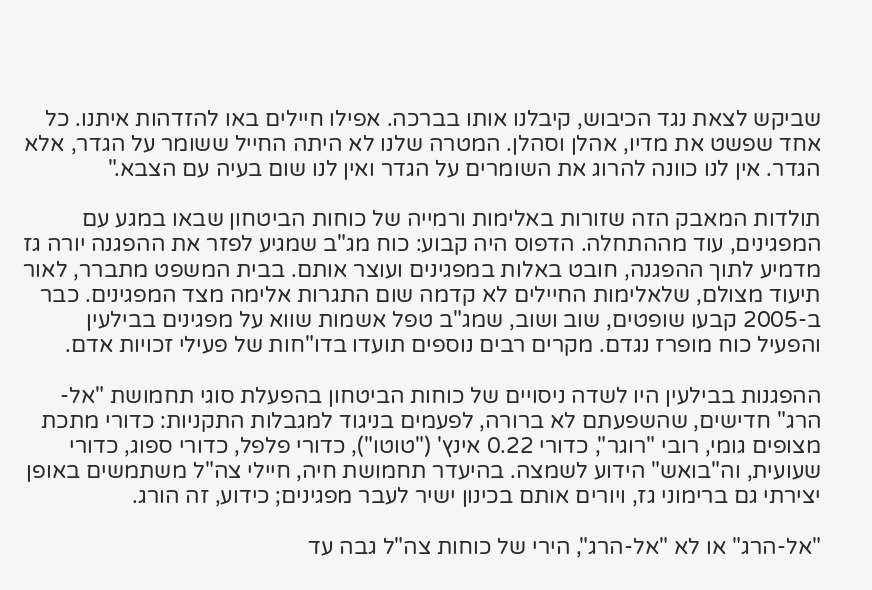שביקש לצאת נגד הכיבוש, קיבלנו אותו בברכה. אפילו חיילים באו להזדהות איתנו. כל אחד שפשט את מדיו, אהלן וסהלן. המטרה שלנו לא היתה החייל ששומר על הגדר, אלא הגדר. אין לנו כוונה להרוג את השומרים על הגדר ואין לנו שום בעיה עם הצבא."

תולדות המאבק הזה שזורות באלימות ורמייה של כוחות הביטחון שבאו במגע עם המפגינים, עוד מההתחלה. הדפוס היה קבוע: כוח מג"ב שמגיע לפזר את ההפגנה יורה גז מדמיע לתוך ההפגנה, חובט באלות במפגינים ועוצר אותם. בבית המשפט מתברר, לאור תיעוד מצולם, שלאלימות החיילים לא קדמה שום התגרות אלימה מצד המפגינים. כבר ב-2005 קבעו שופטים, שוב ושוב, שמג"ב טפל אשמות שווא על מפגינים בבילעין והפעיל כוח מופרז נגדם. מקרים רבים נוספים תועדו בדו"חות של פעילי זכויות אדם.

ההפגנות בבילעין היו לשדה ניסויים של כוחות הביטחון בהפעלת סוגי תחמושת "אל-הרג" חדישים, שהשפעתם לא ברורה, לפעמים בניגוד למגבלות התקניות: כדורי מתכת מצופים גומי, רובי "רוגר", כדורי 0.22 אינץ' ("טוטו"), כדורי פלפל, כדורי ספוג, כדורי שעועית, וה"בואש" הידוע לשמצה. בהיעדר תחמושת חיה, חיילי צה"ל משתמשים באופן יצירתי גם ברימוני גז, ויורים אותם בכינון ישיר לעבר מפגינים; כידוע, זה הורג.

"אל-הרג" או לא "אל-הרג", הירי של כוחות צה"ל גבה עד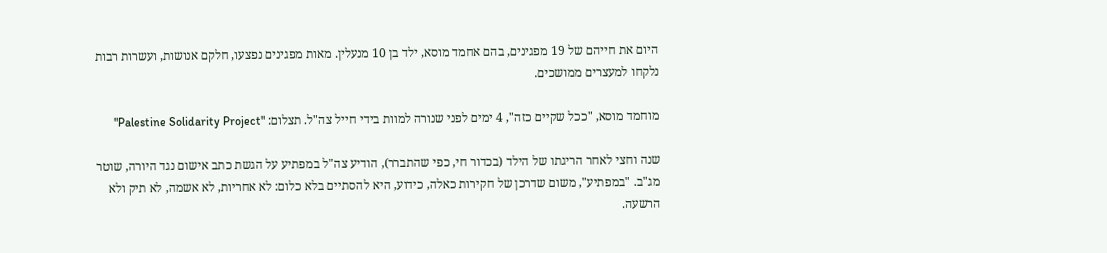היום את חייהם של 19 מפגינים, בהם אחמד מוסא, ילד בן 10 מנעלין. מאות מפגינים נפצעו, חלקם אנושות, ועשרות רבות נלקחו למעצרים ממושכים.

מוחמד מוסא, "ככל שקיים כזה", 4 ימים לפני שנורה למוות בידי חייל צה"ל. תצלום: "Palestine Solidarity Project"

שנה וחצי לאחר הריגתו של הילד (בכדור חי, כפי שהתברר), הודיע צה"ל במפתיע על הגשת כתב אישום נגד היורה, שוטר מג"ב. "במפתיע", משום שדרכן של חקירות כאלה, כידוע, היא להסתיים בלא כלום: לא אחריות, לא אשמה, לא תיק ולא הרשעה.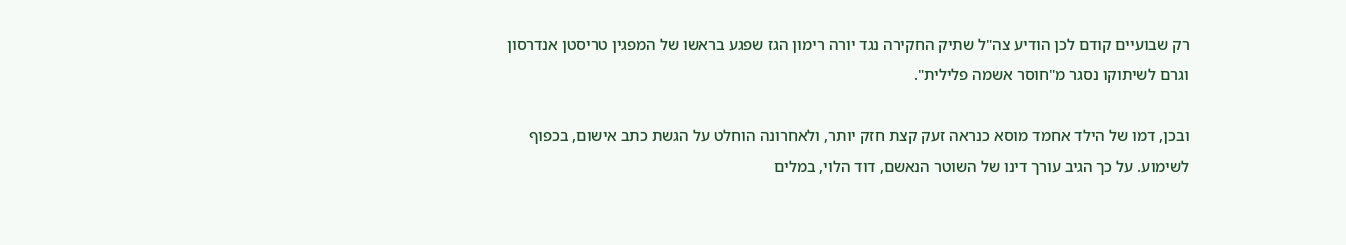רק שבועיים קודם לכן הודיע צה"ל שתיק החקירה נגד יורה רימון הגז שפגע בראשו של המפגין טריסטן אנדרסון וגרם לשיתוקו נסגר מ"חוסר אשמה פלילית".

ובכן, דמו של הילד אחמד מוסא כנראה זעק קצת חזק יותר, ולאחרונה הוחלט על הגשת כתב אישום, בכפוף לשימוע. על כך הגיב עורך דינו של השוטר הנאשם, דוד הלוי, במלים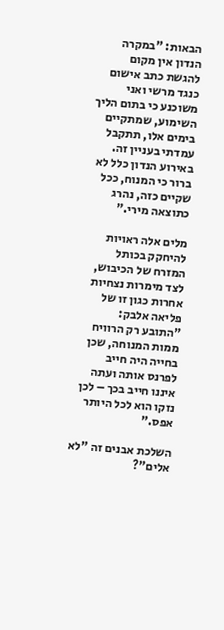הבאות: "במקרה הנדון אין מקום להגשת כתב אישום כנגד מרשי ואני משוכנע כי בתום הליך השימוע, שמתקיים בימים אלו, תתקבל עמדתי בעניין זה. באירוע הנדון כלל לא ברור כי המנוח, ככל שקיים כזה, נהרג כתוצאה מירי."

מלים אלה ראויות להיחקק בכותל המזרח של הכיבוש, לצד מימרות נצחיות אחרות כגון זו של פליאה אלבק: "התובע רק הרוויח ממות המנוחה, שכן בחייה היה חייב לפרנס אותה ועתה איננו חייב בכך – לכן נזקו הוא לכל היותר אפס."

השלכת אבנים זה "לא אלים"?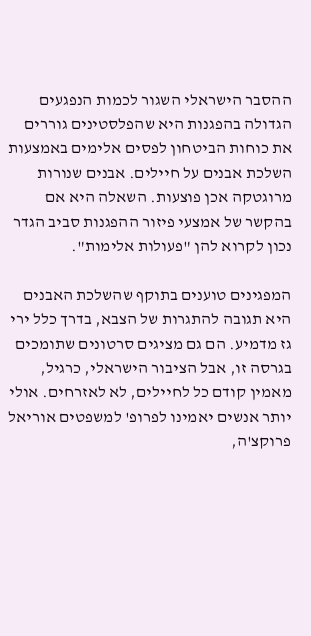ההסבר הישראלי השגור לכמות הנפגעים הגדולה בהפגנות היא שהפלסטינים גוררים את כוחות הביטחון לפסים אלימים באמצעות השלכת אבנים על חיילים. אבנים שנורות מרוגטקה אכן פוצעות. השאלה היא אם בהקשר של אמצעי פיזור ההפגנות סביב הגדר נכון לקרוא להן "פעולות אלימות".

המפגינים טוענים בתוקף שהשלכת האבנים היא תגובה להתגרות של הצבא, בדרך כלל ירי גז מדמיע. הם גם מציגים סרטונים שתומכים בגרסה זו, אבל הציבור הישראלי, כרגיל, מאמין קודם כל לחיילים, לא לאזרחים. אולי יותר אנשים יאמינו לפרופ' למשפטים אוריאל פרוקצ'ה,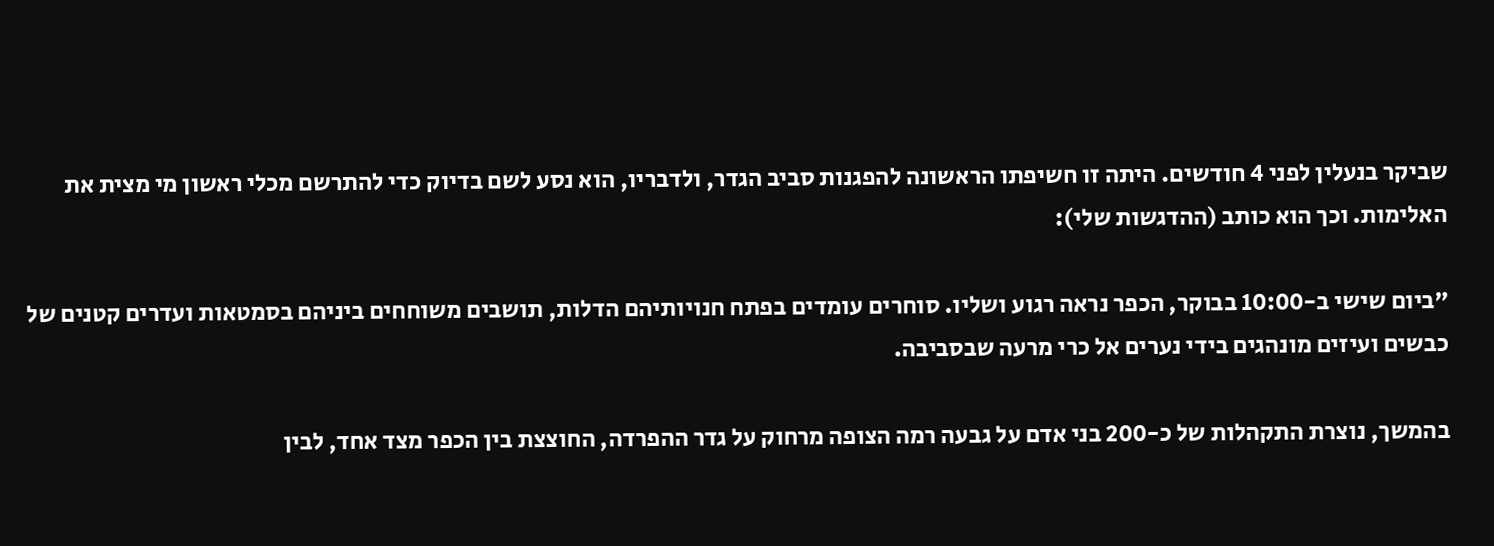שביקר בנעלין לפני 4 חודשים. היתה זו חשיפתו הראשונה להפגנות סביב הגדר, ולדבריו, הוא נסע לשם בדיוק כדי להתרשם מכלי ראשון מי מצית את האלימות. וכך הוא כותב (ההדגשות שלי):

"ביום שישי ב-10:00 בבוקר, הכפר נראה רגוע ושליו. סוחרים עומדים בפתח חנויותיהם הדלות, תושבים משוחחים ביניהם בסמטאות ועדרים קטנים של כבשים ועיזים מונהגים בידי נערים אל כרי מרעה שבסביבה.

בהמשך, נוצרת התקהלות של כ-200 בני אדם על גבעה רמה הצופה מרחוק על גדר ההפרדה, החוצצת בין הכפר מצד אחד, לבין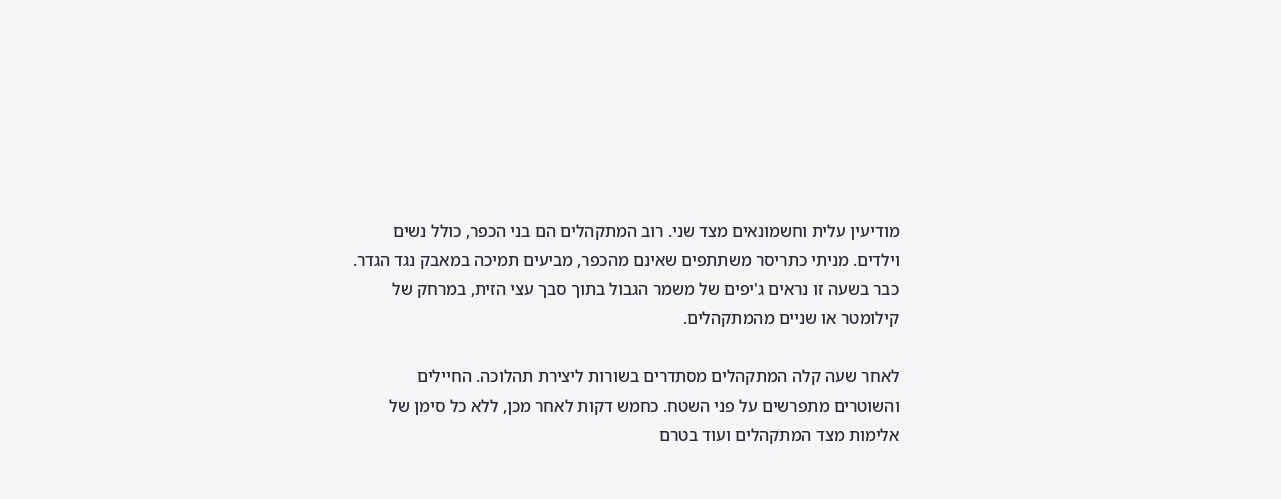מודיעין עלית וחשמונאים מצד שני. רוב המתקהלים הם בני הכפר, כולל נשים וילדים. מניתי כתריסר משתתפים שאינם מהכפר, מביעים תמיכה במאבק נגד הגדר. כבר בשעה זו נראים ג'יפים של משמר הגבול בתוך סבך עצי הזית, במרחק של קילומטר או שניים מהמתקהלים.

לאחר שעה קלה המתקהלים מסתדרים בשורות ליצירת תהלוכה. החיילים והשוטרים מתפרשים על פני השטח. כחמש דקות לאחר מכן, ללא כל סימן של אלימות מצד המתקהלים ועוד בטרם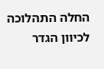החלה התהלוכה לכיוון הגדר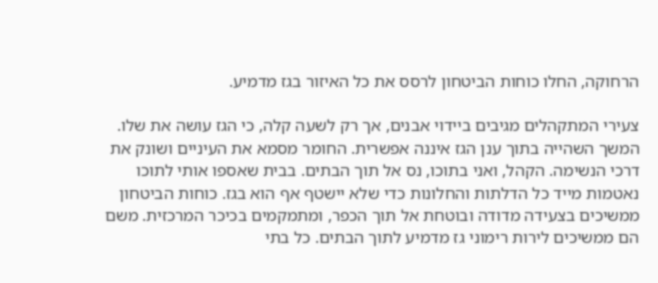הרחוקה, החלו כוחות הביטחון לרסס את כל האיזור בגז מדמיע.

צעירי המתקהלים מגיבים ביידוי אבנים, אך רק לשעה קלה, כי הגז עושה את שלו. המשך השהייה בתוך ענן הגז איננה אפשרית. החומר מסמא את העיניים ושונק את דרכי הנשימה. הקהל, ואני בתוכו, נס אל תוך הבתים. בבית שאספו אותי לתוכו נאטמות מייד כל הדלתות והחלונות כדי שלא יישטף אף הוא בגז. כוחות הביטחון ממשיכים בצעידה מדודה ובוטחת אל תוך הכפר, ומתמקמים בכיכר המרכזית. משם הם ממשיכים לירות רימוני גז מדמיע לתוך הבתים. כל בתי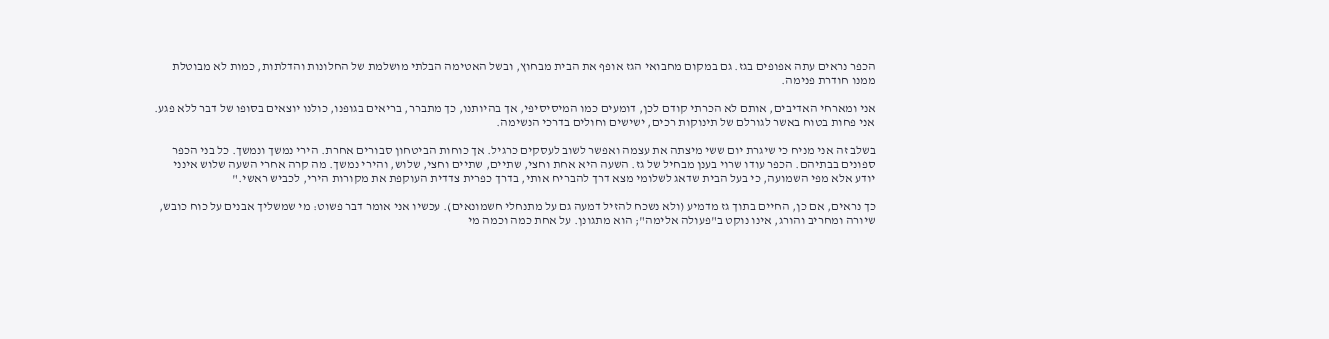הכפר נראים עתה אפופים בגז. גם במקום מחבואי הגז אופף את הבית מבחוץ, ובשל האטימה הבלתי מושלמת של החלונות והדלתות, כמות לא מבוטלת ממנו חודרת פנימה.

אני ומארחי האדיבים, אותם לא הכרתי קודם לכן, דומעים כמו המיסיסיפי, אך בהיותנו, כך מתברר, בריאים בגופנו, כולנו יוצאים בסופו של דבר ללא פגע. אני פחות בטוח באשר לגורלם של תינוקות רכים, ישישים וחולים בדרכי הנשימה.

בשלב זה אני מניח כי שיגרת יום ששי מיצתה את עצמה ואפשר לשוב לעסקים כרגיל. אך כוחות הביטחון סבורים אחרת. הירי נמשך ונמשך. כל בני הכפר ספונים בבתיהם. הכפר עודו שרוי בענן מבחיל של גז. השעה היא אחת וחצי, שתיים, שתיים וחצי, שלוש, והירי נמשך. מה קרה אחרי השעה שלוש אינני יודע אלא מפי השמועה, כי בעל הבית שדאג לשלומי מצא דרך להבריח אותי, בדרך כפרית צדדית העוקפת את מקורות הירי, לכביש ראשי."

כך נראים, אם כן, החיים בתוך גז מדמיע (ולא נשכח להזיל דמעה גם על מתנחלי חשמונאים). עכשיו אני אומר דבר פשוט: מי שמשליך אבנים על כוח כובש, שיורה ומחריב והורג, אינו נוקט ב"פעולה אלימה"; הוא מתגונן. על אחת כמה וכמה מי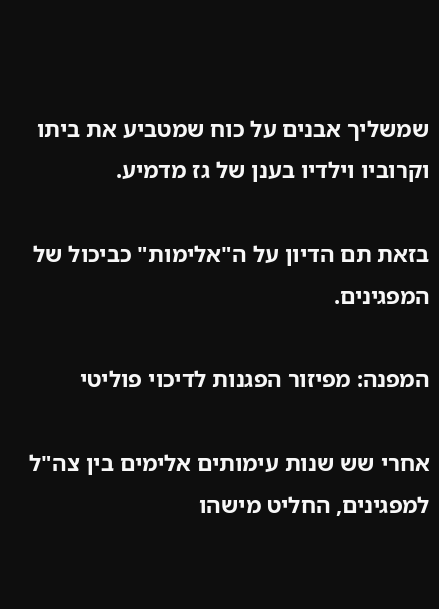שמשליך אבנים על כוח שמטביע את ביתו וקרוביו וילדיו בענן של גז מדמיע.

בזאת תם הדיון על ה"אלימות" כביכול של המפגינים.

המפנה: מפיזור הפגנות לדיכוי פוליטי

אחרי שש שנות עימותים אלימים בין צה"ל למפגינים, החליט מישהו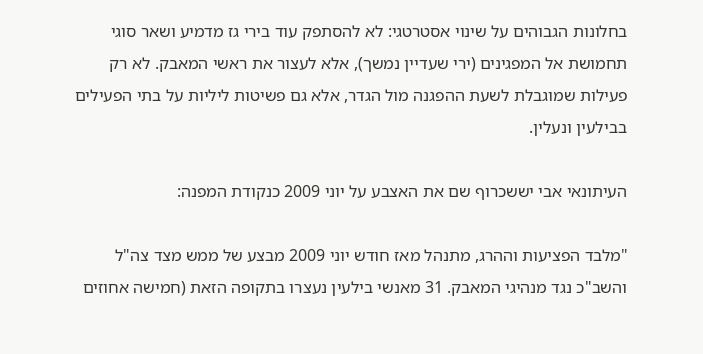בחלונות הגבוהים על שינוי אסטרטגי: לא להסתפק עוד בירי גז מדמיע ושאר סוגי תחמושת אל המפגינים (ירי שעדיין נמשך), אלא לעצור את ראשי המאבק. לא רק פעילות שמוגבלת לשעת ההפגנה מול הגדר, אלא גם פשיטות ליליות על בתי הפעילים בבילעין ונעלין.

העיתונאי אבי יששכרוף שם את האצבע על יוני 2009 כנקודת המפנה:

"מלבד הפציעות וההרג, מתנהל מאז חודש יוני 2009 מבצע של ממש מצד צה"ל והשב"כ נגד מנהיגי המאבק. 31 מאנשי בילעין נעצרו בתקופה הזאת (חמישה אחוזים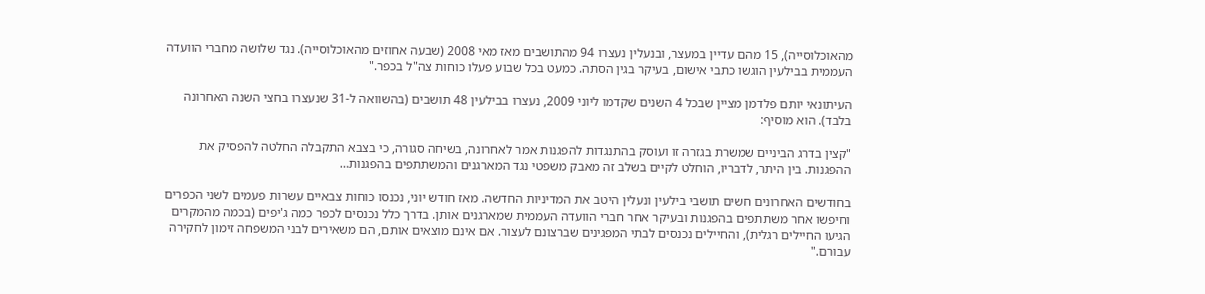מהאוכלוסייה), 15 מהם עדיין במעצר, ובנעלין נעצרו 94 מהתושבים מאז מאי 2008 (שבעה אחוזים מהאוכלוסייה). נגד שלושה מחברי הוועדה העממית בבילעין הוגשו כתבי אישום, בעיקר בגין הסתה. כמעט בכל שבוע פעלו כוחות צה"ל בכפר."

העיתונאי יותם פלדמן מציין שבכל 4 השנים שקדמו ליוני 2009, נעצרו בבילעין 48 תושבים (בהשוואה ל-31 שנעצרו בחצי השנה האחרונה בלבד). הוא מוסיף:

"קצין בדרג הביניים שמשרת בגזרה זו ועוסק בהתנגדות להפגנות אמר לאחרונה, בשיחה סגורה, כי בצבא התקבלה החלטה להפסיק את ההפגנות. בין היתר, לדבריו, הוחלט לקיים בשלב זה מאבק משפטי נגד המארגנים והמשתתפים בהפגנות…

בחודשים האחרונים חשים תושבי בילעין ונעלין היטב את המדיניות החדשה. מאז חודש יוני, נכנסו כוחות צבאיים עשרות פעמים לשני הכפרים וחיפשו אחר משתתפים בהפגנות ובעיקר אחר חברי הוועדה העממית שמארגנים אותן. בדרך כלל נכנסים לכפר כמה ג'יפים (בכמה מהמקרים הגיעו החיילים רגלית), והחיילים נכנסים לבתי המפגינים שברצונם לעצור. אם אינם מוצאים אותם, הם משאירים לבני המשפחה זימון לחקירה עבורם."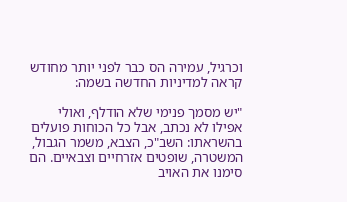וכרגיל, עמירה הס כבר לפני יותר מחודש קראה למדיניות החדשה בשמה:

"יש מסמך פנימי שלא הודלף, ואולי אפילו לא נכתב, אבל כל הכוחות פועלים בהשראתו: השב"כ, הצבא, משמר הגבול, המשטרה, שופטים אזרחיים וצבאיים. הם סימנו את האויב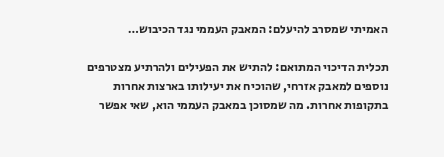האמיתי שמסרב להיעלם: המאבק העממי נגד הכיבוש…

תכלית הדיכוי המתואם: להתיש את הפעילים ולהרתיע מצטרפים נוספים למאבק אזרחי, שהוכיח את יעילותו בארצות אחרות בתקופות אחרות. מה שמסוכן במאבק העממי הוא, שאי אפשר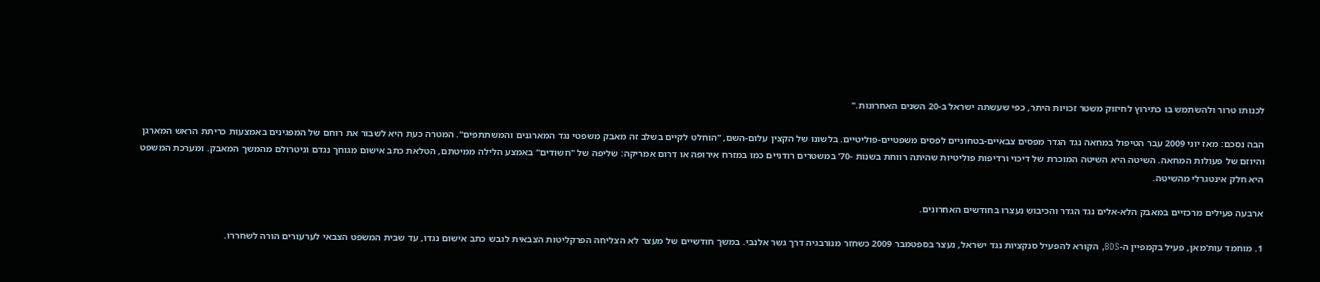לכנותו טרור ולהשתמש בו כתירוץ לחיזוק משטר זכויות היתר, כפי שעשתה ישראל ב-20 השנים האחרונות."

הבה נסכם: מאז יוני 2009 עבר הטיפול במחאה נגד הגדר מפסים צבאיים-בטחוניים לפסים משפטיים-פוליטיים. בלשונו של הקצין עלום-השם, "הוחלט לקיים בשלב זה מאבק משפטי נגד המארגנים והמשתתפים". המטרה כעת היא לשבור את רוחם של המפגינים באמצעות כריתת הראש המארגן והיוזם של פעולות המחאה. השיטה היא השיטה המוכרת של דיכוי ורדיפות פוליטיות שהיתה רווחת בשנות -70' במשטרים רודניים כמו במזרח אירופה או דרום אמריקה: שליפה של "חשודים" באמצע הלילה ממיטתם, הטלאת כתב אישום מגוחך נגדם וניטרולם מהמשך המאבק. ומערכת המשפט היא חלק אינטגרלי מהשיטה.

ארבעה פעילים מרכזיים במאבק הלא-אלים נגד הגדר והכיבוש נעצרו בחודשים האחרונים.

1. מוחמד עות'מאן, פעיל בקמפיין ה-BDS, הקורא להפעיל סנקציות נגד ישראל, נעצר בספטמבר 2009 כשחזר מנורבגיה דרך גשר אלנבי. במשך חודשיים של מעצר לא הצליחה הפרקליטות הצבאית לגבש כתב אישום נגדו, עד שבית המשפט הצבאי לערעורים הורה לשחררו.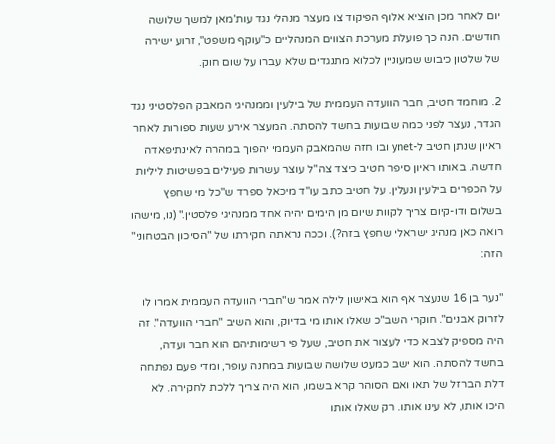יום לאחר מכן הוציא אלוף הפיקוד צו מעצר מנהלי נגד עות'מאן למשך שלושה חודשים. הנה כך פועלת מערכת הצווים המנהליים כ"עוקף משפט", זרוע ישירה של שלטון כיבוש שמעוניין לכלוא מתנגדים שלא עברו על שום חוק.

2. מוחמד חטיב, חבר הוועדה העממית של בילעין וממנהיגי המאבק הפלסטיני נגד הגדר, נעצר לפני כמה שבועות בחשד להסתה. המעצר אירע שעות ספורות לאחר ראיון שנתן חטיב ל-ynet ובו חזה שהמאבק העממי יהפוך במהרה לאינתיפאדה חדשה. באותו ראיון סיפר חטיב כיצד צה"ל עוצר עשרות פעילים בפשיטות ליליות על הכפרים בילעין ונעלין. על חטיב כתב עו"ד מיכאל ספרד ש"כל מי שחפץ בשלום ודו-קיום צריך לקוות שיום מן הימים יהיה אחד ממנהיגי פלסטין." (נו, מישהו רואה כאן מנהיג ישראלי שחפץ בזה?). וככה נראתה חקירתו של "הסיכון הבטחוני" הזה:

"נער בן 16 שנעצר אף הוא באישון לילה אמר ש"חברי הוועדה העממית אמרו לו לזרוק אבנים". חוקרי השב"כ שאלו אותו מי בדיוק, והוא השיב "חברי הוועדה". זה היה מספיק לצבא כדי לעצור את חטיב, שעל פי רשימותיהם הוא חבר ועדה, בחשד להסתה. הוא ישב כמעט שלושה שבועות במחנה עופר, ומדי פעם נפתחה דלת הברזל של תאו ואם הסוהר קרא בשמו, הוא היה צריך ללכת לחקירה. לא היכו אותו, לא עינו אותו. רק שאלו אותו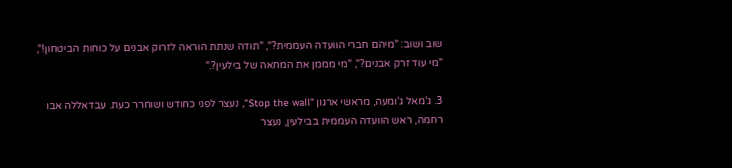שוב ושוב: "מיהם חברי הוועדה העממית?", "תודה שנתת הוראה לזרוק אבנים על כוחות הביטחון!", "מי עוד זרק אבנים?", "מי מממן את המחאה של בילעין?."

3. ג'מאל ג'ומעה, מראשי ארגון "Stop the wall", נעצר לפני כחודש ושוחרר כעת. עבדאללה אבו רחמה, ראש הוועדה העממית בבילעין, נעצר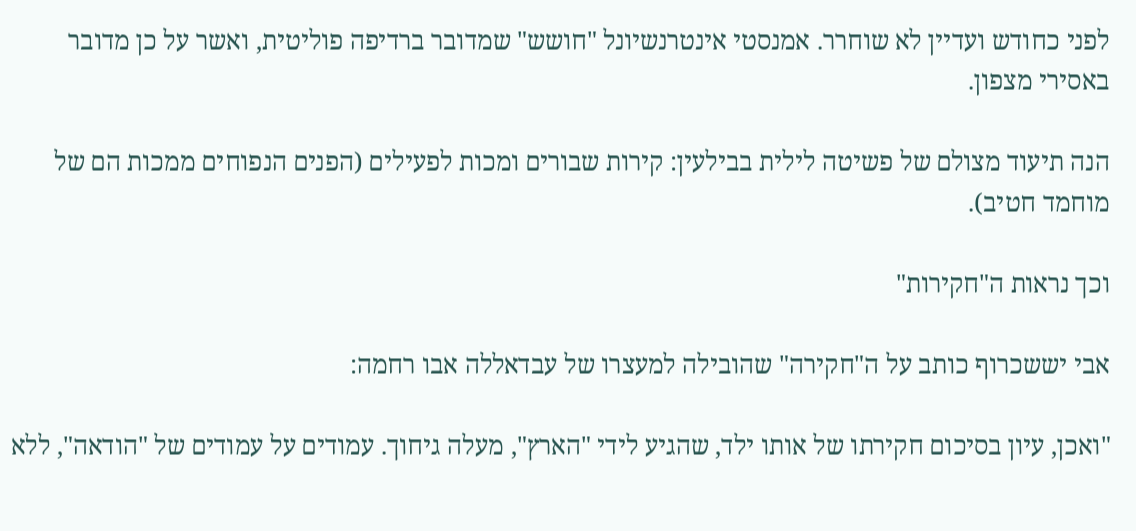לפני כחודש ועדיין לא שוחרר. אמנסטי אינטרנשיונל "חושש" שמדובר ברדיפה פוליטית, ואשר על כן מדובר באסירי מצפון.

הנה תיעוד מצולם של פשיטה לילית בבילעין: קירות שבורים ומכות לפעילים (הפנים הנפוחים ממכות הם של מוחמד חטיב).

וכך נראות ה"חקירות"

אבי יששכרוף כותב על ה"חקירה" שהובילה למעצרו של עבדאללה אבו רחמה:

"ואכן, עיון בסיכום חקירתו של אותו ילד, שהגיע לידי "הארץ", מעלה גיחוך. עמודים על עמודים של "הודאה", ללא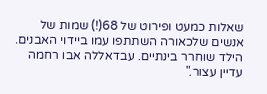שאלות כמעט ופירוט של 68(!) שמות של אנשים שלכאורה השתתפו עמו ביידוי האבנים. הילד שוחרר בינתיים. עבדאללה אבו רחמה עדיין עצור."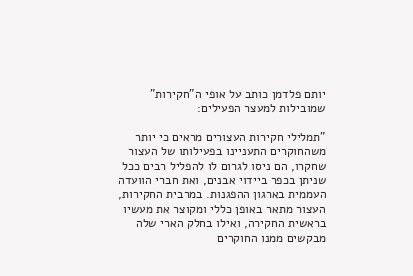יותם פלדמן כותב על אופי ה"חקירות" שמובילות למעצר הפעילים:

"תמלילי חקירות העצורים מראים כי יותר משהחוקרים התעניינו בפעילותו של העצור שחקרו, הם ניסו לגרום לו להפליל רבים ככל שניתן בכפר ביידוי אבנים, ואת חברי הוועדה העממית בארגון ההפגנות. במרבית החקירות, העצור מתאר באופן כללי ומקוצר את מעשיו בראשית החקירה, ואילו בחלק הארי שלה מבקשים ממנו החוקרים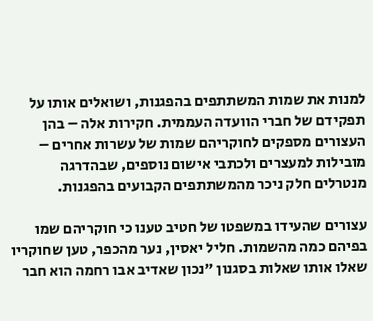למנות את שמות המשתתפים בהפגנות, ושואלים אותו על תפקידם של חברי הוועדה העממית. חקירות אלה – בהן העצורים מספקים לחוקריהם שמות של עשרות אחרים – מובילות למעצרים ולכתבי אישום נוספים, שבהדרגה מנטרלים חלק ניכר מהמשתתפים הקבועים בהפגנות.

עצורים שהעידו במשפטו של חטיב טענו כי חוקריהם שמו בפיהם כמה מהשמות. חליל יאסין, נער מהכפר, טען שחוקריו שאלו אותו שאלות בסגנון "נכון שאדיב אבו רחמה הוא חבר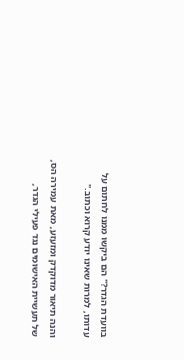בוועדת הגדר?" הם ביקשו ממנו לחתום על עדותו, למרות שאינו יודע קרוא וכתוב."

והנה תיאור מדוקדק ומזעזע, מאת עמירה הס, של תעשיית האישומים נגד פעילי הגדר,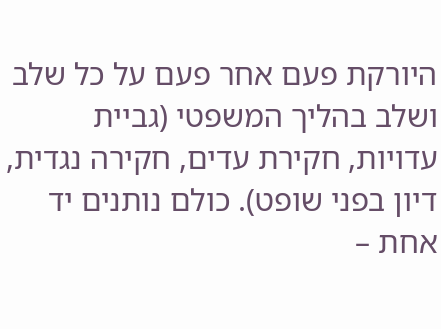היורקת פעם אחר פעם על כל שלב ושלב בהליך המשפטי (גביית עדויות, חקירת עדים, חקירה נגדית, דיון בפני שופט). כולם נותנים יד אחת –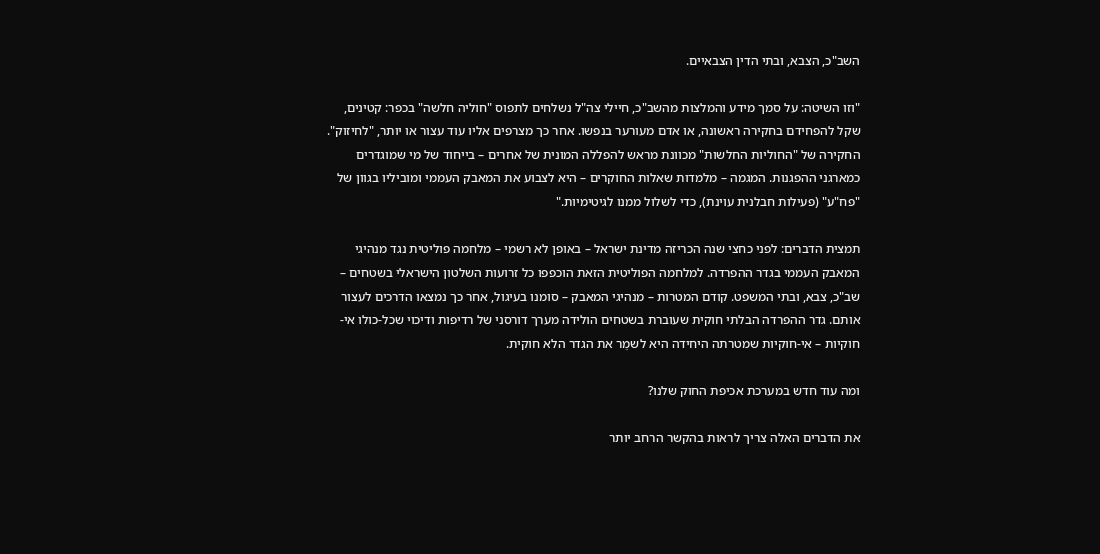השב"כ, הצבא, ובתי הדין הצבאיים.

"וזו השיטה: על סמך מידע והמלצות מהשב"כ, חיילי צה"ל נשלחים לתפוס "חוליה חלשה" בכפר: קטינים, שקל להפחידם בחקירה ראשונה, או אדם מעורער בנפשו. אחר כך מצרפים אליו עוד עצור או יותר, "לחיזוק". החקירה של "החוליות החלשות" מכוונת מראש להפללה המונית של אחרים – בייחוד של מי שמוגדרים כמארגני ההפגנות. המגמה – מלמדות שאלות החוקרים – היא לצבוע את המאבק העממי ומוביליו בגוון של "פח"ע" (פעילות חבלנית עוינת), כדי לשלול ממנו לגיטימיות."

תמצית הדברים: לפני כחצי שנה הכריזה מדינת ישראל – באופן לא רשמי – מלחמה פוליטית נגד מנהיגי המאבק העממי בגדר ההפרדה. למלחמה הפוליטית הזאת הוכפפו כל זרועות השלטון הישראלי בשטחים – שב"כ, צבא, ובתי המשפט. קודם המטרות – מנהיגי המאבק – סומנו בעיגול, אחר כך נמצאו הדרכים לעצור אותם. גדר ההפרדה הבלתי חוקית שעוברת בשטחים הולידה מערך דורסני של רדיפות ודיכוי שכל-כולו אי-חוקיות – אי-חוקיות שמטרתה היחידה היא לשמֵר את הגדר הלא חוקית.

ומה עוד חדש במערכת אכיפת החוק שלנו?

את הדברים האלה צריך לראות בהקשר הרחב יותר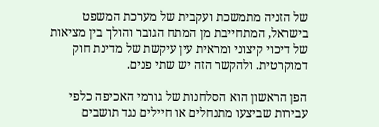של הזניה מתמשכת ועקבית של מערכת המשפט בישראל, המתחייבת מן המתח הגובר והולך בין מציאות של דיכוי קיצוני ומראית עין עיקשת של מדינת חוק דמוקרטית. ולהקשר הזה יש שתי פנים.

הפן הראשון הוא הסלחנות של גורמי האכיפה כלפי עבירות שביצעו מתנחלים או חיילים נגד תושבים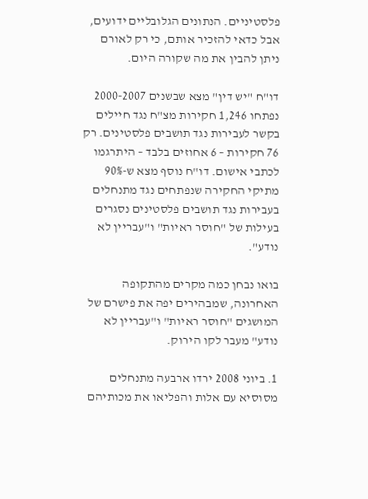פלסטיניים. הנתונים הגלובליים ידועים, אבל כדאי להזכיר אותם, כי רק לאורם ניתן להבין את מה שקורה היום.

דו"ח "יש דין" מצא שבשנים 2000-2007 נפתחו 1,246 חקירות מצ"ח נגד חיילים בקשר לעבירות נגד תושבים פלסטינים. רק 76 חקירות – 6 אחוזים בלבד – היתרגמו לכתבי אישום. דו"ח נוסף מצא ש-90% מתיקי החקירה שנפתחים נגד מתנחלים בעבירות נגד תושבים פלסטינים נסגרים בעילות של "חוסר ראיות" ו"עבריין לא נודע".

בואו נבחן כמה מקרים מהתקופה האחרונה, שמבהירים יפה את פישרם של המושגים "חוסר ראיות" ו"עבריין לא נודע" מעבר לקו הירוק.

1. ביוני 2008 ירדו ארבעה מתנחלים מסוסיא עם אלות והפליאו את מכותיהם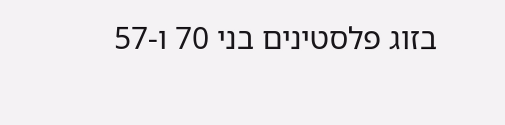בזוג פלסטינים בני 70 ו-57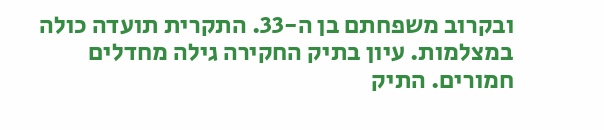ובקרוב משפחתם בן ה-33. התקרית תועדה כולה במצלמות. עיון בתיק החקירה גילה מחדלים חמורים. התיק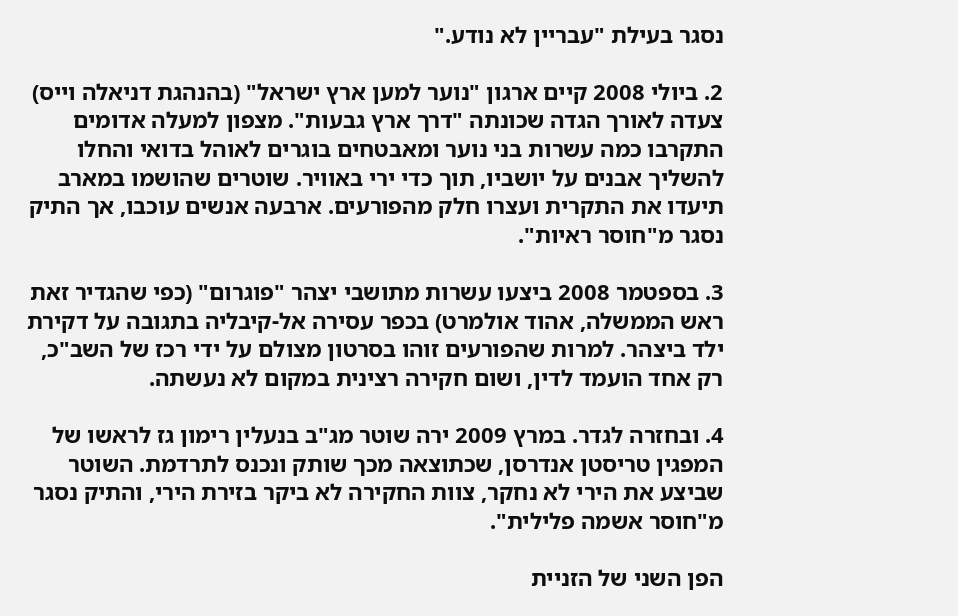נסגר בעילת "עבריין לא נודע."

2. ביולי 2008 קיים ארגון "נוער למען ארץ ישראל" (בהנהגת דניאלה וייס) צעדה לאורך הגדה שכונתה "דרך ארץ גבעות". מצפון למעלה אדומים התקרבו כמה עשרות בני נוער ומאבטחים בוגרים לאוהל בדואי והחלו להשליך אבנים על יושביו, תוך כדי ירי באוויר. שוטרים שהושמו במארב תיעדו את התקרית ועצרו חלק מהפורעים. ארבעה אנשים עוכבו, אך התיק נסגר מ"חוסר ראיות".

3. בספטמר 2008 ביצעו עשרות מתושבי יצהר "פוגרום" (כפי שהגדיר זאת ראש הממשלה, אהוד אולמרט) בכפר עסירה אל-קיבליה בתגובה על דקירת ילד ביצהר. למרות שהפורעים זוהו בסרטון מצולם על ידי רכז של השב"כ, רק אחד הועמד לדין, ושום חקירה רצינית במקום לא נעשתה.

4. ובחזרה לגדר. במרץ 2009 ירה שוטר מג"ב בנעלין רימון גז לראשו של המפגין טריסטן אנדרסן, שכתוצאה מכך שותק ונכנס לתרדמת. השוטר שביצע את הירי לא נחקר, צוות החקירה לא ביקר בזירת הירי, והתיק נסגר מ"חוסר אשמה פלילית".

הפן השני של הזניית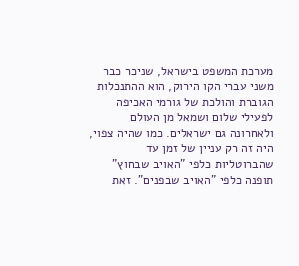מערכת המשפט בישראל, שניכר כבר משני עברי הקו הירוק, הוא ההתנכלות הגוברת והולכת של גורמי האכיפה לפעילי שלום ושמאל מן העולם ולאחרונה גם ישראלים. כמו שהיה צפוי, היה זה רק עניין של זמן עד שהברוטליות כלפי "האויב שבחוץ" תופנה כלפי "האויב שבפנים". זאת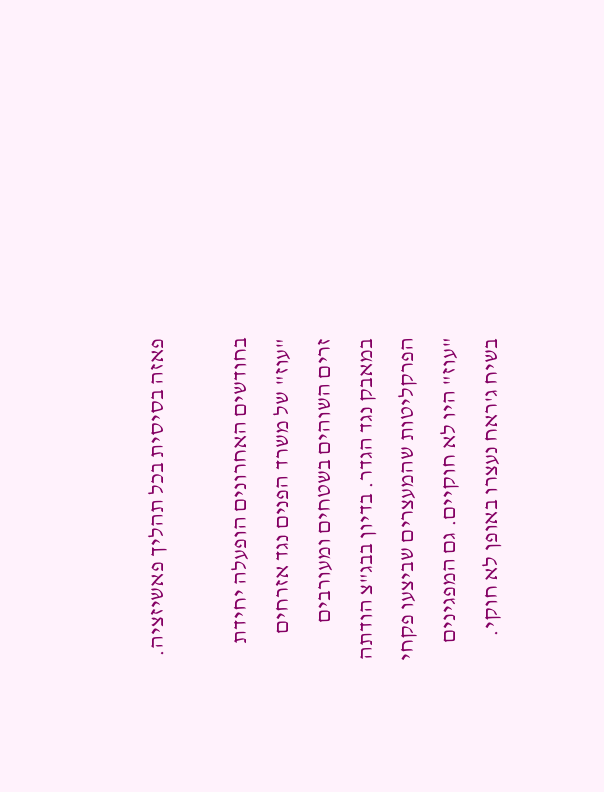פאזה בסיסית בכל תהליך פאשיזציה.

בחודשים האחרונים הופעלה יחידת "עוז" של משרד הפנים נגד אזרחים זרים השוהים בשטחים ומעורבים במאבק נגד הגדר. בדיון בבג"צ הודתה הפרקליטות שהמעצרים שביצעו פקחי "עוז" היו לא חוקיים. גם המפגינים בשיח ג'ראח נעצרו באופן לא חוקי.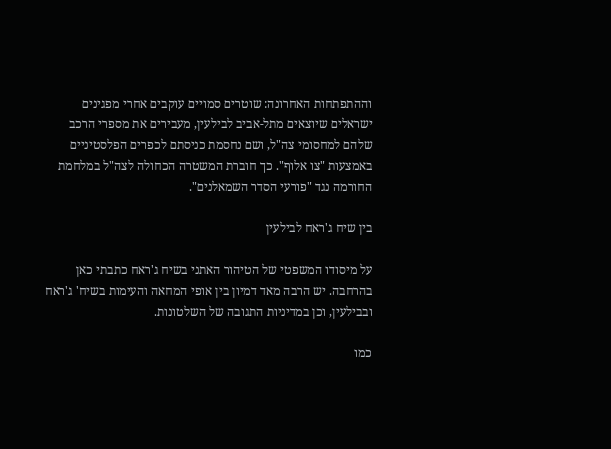וההתפתחות האחרונה: שוטרים סמויים עוקבים אחרי מפגינים ישראלים שיוצאים מתל-אביב לבילעין, מעבירים את מספרי הרכב שלהם למחסומי צה"ל, ושם נחסמת כניסתם לכפרים הפלסטיניים באמצעות "צו אלוף". כך חוברת המשטרה הכחולה לצה"ל במלחמת החורמה נגד "פורעי הסדר השמאלנים".

בין שיח ג'ראח לבילעין

על מיסודו המשפטי של הטיהור האתני בשיח ג'ראח כתבתי כאן בהרחבה. יש הרבה מאד דמיון בין אופי המחאה והעימות בשיח' ג'ראח ובבילעין, וכן במדיניות התגובה של השלטונות.

כמו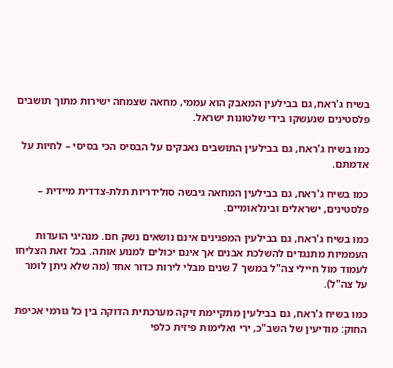בשיח ג'ראח, גם בבילעין המאבק הוא עממי, מחאה שצמחה ישירות מתוך תושבים פלסטינים שנעשקו בידי שלטונות ישראל.

כמו בשיח ג'ראח, גם בבילעין התושבים נאבקים על הבסיס הכי בסיסי – לחיות על אדמתם.

כמו בשיח ג'ראח, גם בבילעין המחאה גיבשה סולידריות תלת-צדדית מיידית – פלסטינים, ישראלים ובינלאומיים.

כמו בשיח ג'ראח, גם בבילעין המפגינים אינם נושאים נשק חם. מנהיגי הועדות העממיות מתנגדים להשלכת אבנים אך אינם יכולים למנוע אותה. בכל זאת הצליחו לעמוד מול חיילי צה"ל במשך 7 שנים מבלי לירות כדור אחד (מה שלא ניתן לומר על צה"ל).

כמו בשיח ג'ראח, גם בבילעין מתקיימת זיקה מערכתית הדוקה בין כל גורמי אכיפת החוק: מודיעין של השב"כ, ירי ואלימות פיזית כלפי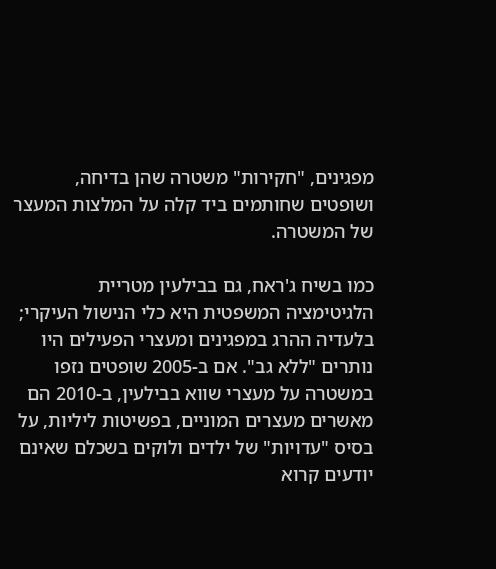מפגינים, "חקירות" משטרה שהן בדיחה, ושופטים שחותמים ביד קלה על המלצות המעצר של המשטרה.

כמו בשיח ג'ראח, גם בבילעין מטריית הלגיטימציה המשפטית היא כלי הנישול העיקרי; בלעדיה ההרג במפגינים ומעצרי הפעילים היו נותרים "ללא גב". אם ב-2005 שופטים נזפו במשטרה על מעצרי שווא בבילעין, ב-2010 הם מאשרים מעצרים המוניים, בפשיטות ליליות, על בסיס "עדויות" של ילדים ולוקים בשכלם שאינם יודעים קרוא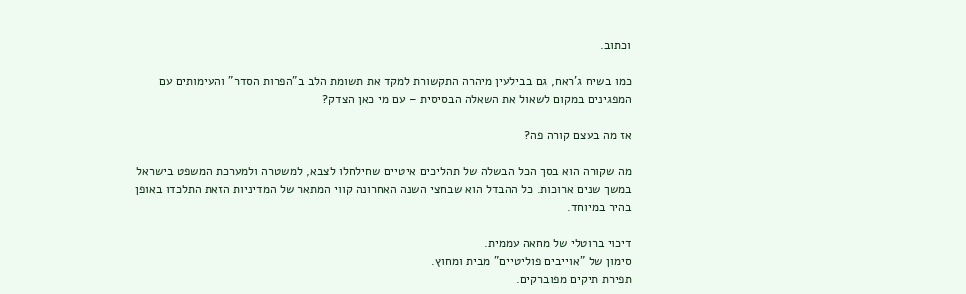וכתוב.

כמו בשיח ג'ראח, גם בבילעין מיהרה התקשורת למקד את תשומת הלב ב"הפרות הסדר" והעימותים עם המפגינים במקום לשאול את השאלה הבסיסית – עם מי כאן הצדק?

אז מה בעצם קורה פה?

מה שקורה הוא בסך הכל הבשלה של תהליכים איטיים שחילחלו לצבא, למשטרה ולמערכת המשפט בישראל במשך שנים ארוכות. כל ההבדל הוא שבחצי השנה האחרונה קווי המתאר של המדיניות הזאת התלכדו באופן בהיר במיוחד.

דיכוי ברוטלי של מחאה עממית.
סימון של "אוייבים פוליטיים" מבית ומחוץ.
תפירת תיקים מפוברקים.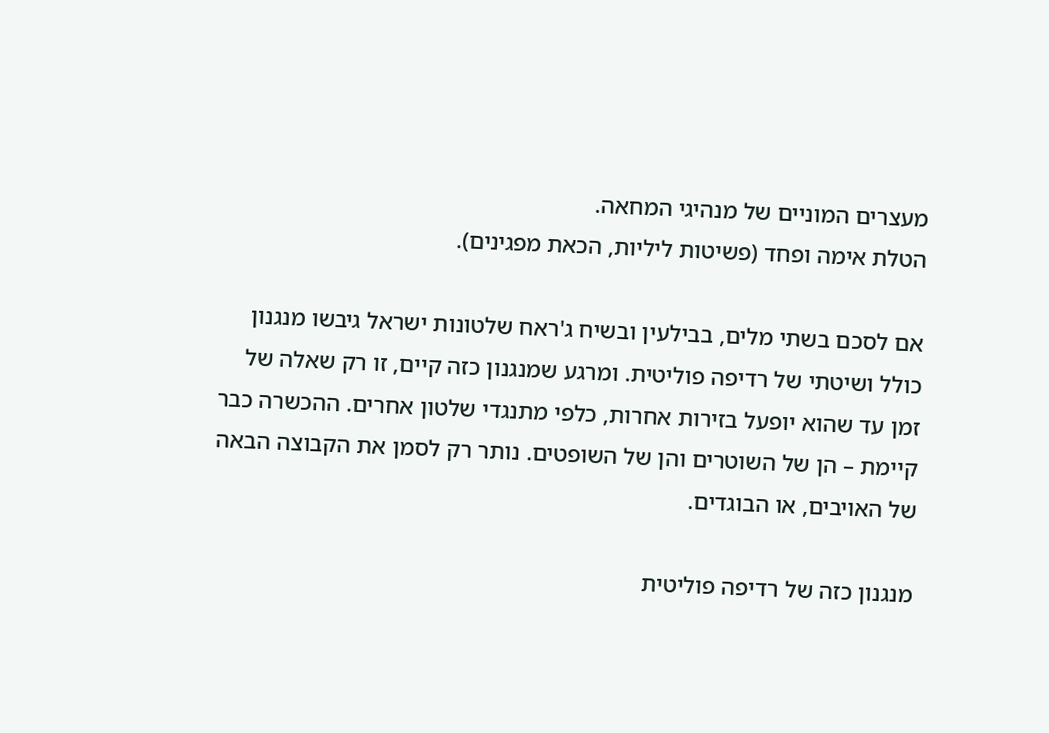מעצרים המוניים של מנהיגי המחאה.
הטלת אימה ופחד (פשיטות ליליות, הכאת מפגינים).

אם לסכם בשתי מלים, בבילעין ובשיח ג'ראח שלטונות ישראל גיבשו מנגנון כולל ושיטתי של רדיפה פוליטית. ומרגע שמנגנון כזה קיים, זו רק שאלה של זמן עד שהוא יופעל בזירות אחרות, כלפי מתנגדי שלטון אחרים. ההכשרה כבר קיימת – הן של השוטרים והן של השופטים. נותר רק לסמן את הקבוצה הבאה של האויבים, או הבוגדים.

מנגנון כזה של רדיפה פוליטית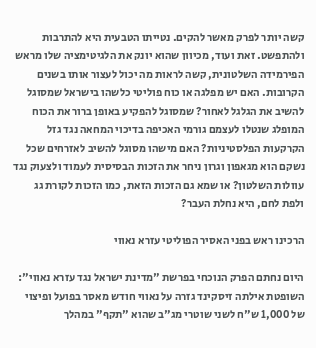קשה יותר לפרק מאשר להקים. נטייתו הטבעית היא להתרבות ולהתפשט. זאת ועוד, מכיוון שהוא יונק את הלגיטימציה שלו מראש הפירמידה השלטונית, קשה לראות מה יכול לעצור אותו בשנים הקרובות. האם יש מפלגה או כוח פוליטי כלשהו בישראל שמסוגל להשיב את הגלגל לאחור? שמסוגל להפקיע באופן ברור את הכוח המופלג שנטלו לעצמם גורמי האכיפה בדיכוי המחאה נגד גזל הקרקעות הפלסטיניות? האם מישהו מסוגל להשיב לאזרחים שכל נשקם הוא מגאפון וגרון ניחר את הזכות הבסיסית לעמוד ולצעוק נגד עוולות השלטון? או שמא גם הזכות הזאת, כמו הזכות לקורת גג ולפת לחם, היא נחלת העבר?

הרכינו ראש בפני האסיר הפוליטי עזרא נאווי

היום נחתם הפרק הנוכחי בפרשת "מדינת ישראל נגד עזרא נאווי": השופטת אילתה זיסקינד גזרה על נאווי חודש מאסר בפועל ופיצוי של 1,000 ש"ח לשני שוטרי מג"ב שהוא "תקף" במהלך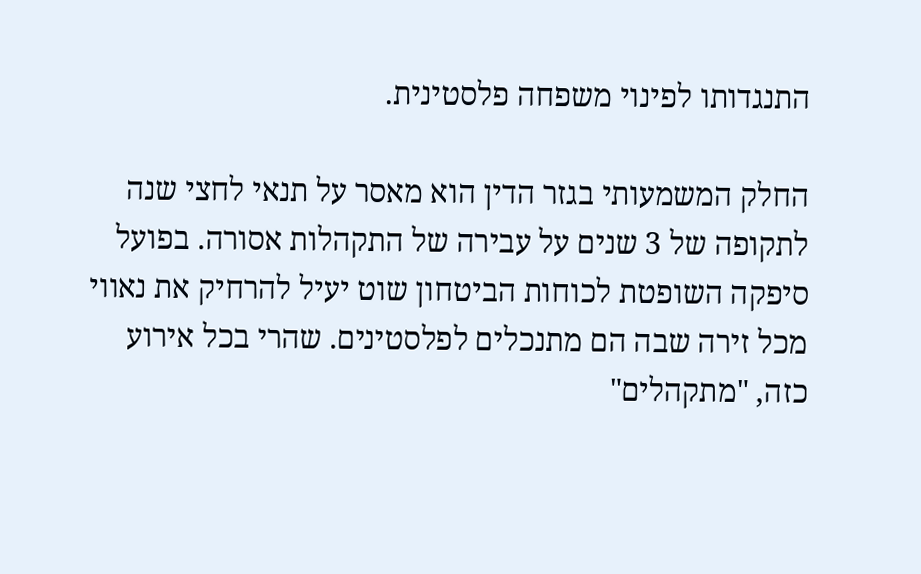התנגדותו לפינוי משפחה פלסטינית.

החלק המשמעותי בגזר הדין הוא מאסר על תנאי לחצי שנה לתקופה של 3 שנים על עבירה של התקהלות אסורה. בפועל סיפקה השופטת לכוחות הביטחון שוט יעיל להרחיק את נאווי מכל זירה שבה הם מתנכלים לפלסטינים. שהרי בכל אירוע כזה, "מתקהלים"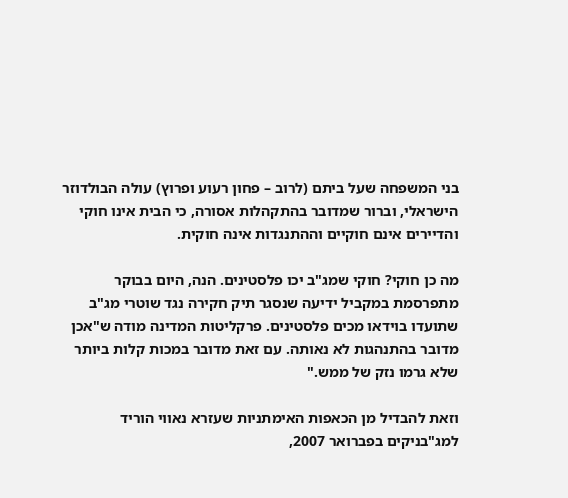בני המשפחה שעל ביתם (לרוב – פחון רעוע ופרוץ) עולה הבולדוזר הישראלי, וברור שמדובר בהתקהלות אסורה, כי הבית אינו חוקי והדיירים אינם חוקיים וההתנגדות אינה חוקית.

מה כן חוקי? חוקי שמג"ב יכו פלסטינים. הנה, היום בבוקר מתפרסמת במקביל ידיעה שנסגר תיק חקירה נגד שוטרי מג"ב שתועדו בוידאו מכים פלסטינים. פרקליטות המדינה מודה ש"אכן מדובר בהתנהגות לא נאותה. עם זאת מדובר במכות קלות ביותר שלא גרמו נזק של ממש."

וזאת להבדיל מן הכאפות האימתניות שעזרא נאווי הוריד למג"בניקים בפברואר 2007,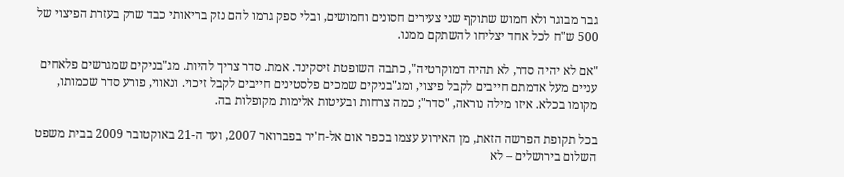גבר מבוגר ולא חמוש שתוקף שני צעירים חסונים וחמושים, ובלי ספק גרמו להם נזק בריאותי כבד שרק בעזרת הפיצוי של 500 ש"ח לכל אחד יצליחו להשתקם ממנו.

"אם לא יהיה סדר, לא תהיה דמוקרטיה", כתבה השופטת זיסקינד. אמת. סדר צריך להיות. מג"בניקים שמגרשים פלאחים עניים מעל אדמתם חייבים לקבל פיצוי, ומג"בניקים שמכים פלסטינים חייבים לקבל זיכוי. ונאווי, פורע סדר שכמותו, מקומו בכלא. איזו מילה נוראה, "סדר"; כמה צרחות ובעיטות אלימות מקופלות בה.

בכל תקופת הפרשה הזאת, מן האירוע עצמו בכפר אום אל-ח'יר בפברואר 2007, ועד ה-21 באוקטובר 2009 בבית משפט השלום בירושלים – לא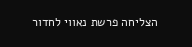הצליחה פרשת נאווי לחדור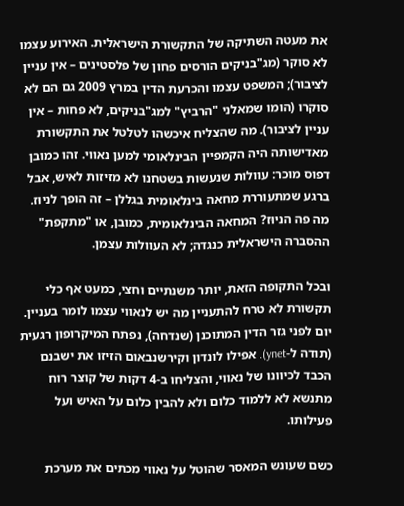את מעטה השתיקה של התקשורת הישראלית. האירוע עצמו לא סוקר (מג"בניקים הורסים פחון של פלסטינים – אין עניין לציבור); המשפט עצמו והכרעת הדין במרץ 2009 גם הם לא סוקרו (הומו שמאלני "הרביץ" למג"בניקים, לא פחות – אין עניין לציבור). מה שהצליח איכשהו לטלטל את התקשורת מאדישותה היה הקמפיין הבינלאומי למען נאווי. זהו כמובן דפוס מוכר: עוולות שנעשות בשטחנו לא מזיזות לאיש, אבל ברגע שמתעוררת מחאה בינלאומית בגללן – זה הופך לניוּז. מה פה הניוּז? המחאה הבינלאומית, כמובן, או "מתקפת" ההסברה הישראלית כנגדה; לא העוולות עצמן.

ובכל התקופה הזאת, יותר משנתיים וחצי, כמעט אף כלי תקשורת לא טרח להתעניין מה יש לנאווי עצמו לומר בעניין. יום לפני גזר הדין המתוכנן (שנדחה), נפתח המיקרופון רגעית (תודה ל-ynet). אפילו לונדון וקירשנבאום הזיזו את ישבנם הכבד לכיוונו של נאווי, והצליחו ב-4 דקות של קוצר רוח מתנשא לא ללמוד כלום ולא להבין כלום על האיש ועל פעילותו.

כשם שעונש המאסר שהוטל על נאווי מכתים את מערכת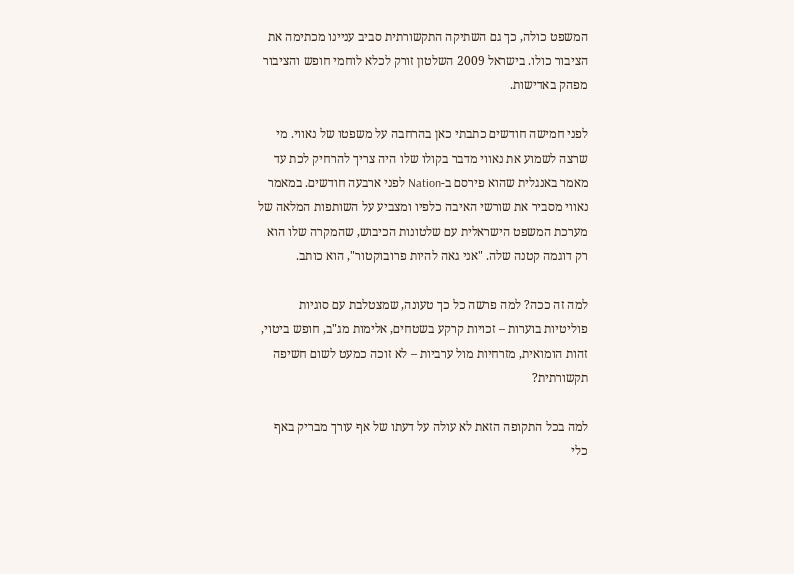המשפט כולה, כך גם השתיקה התקשורתית סביב עניינו מכתימה את הציבור כולו. בישראל 2009 השלטון זורק לכלא לוחמי חופש והציבור מפהק באדישות.

לפני חמישה חודשים כתבתי כאן בהרחבה על משפטו של נאווי. מי שרצה לשמוע את נאווי מדבר בקולו שלו היה צריך להרחיק לכת עד מאמר באנגלית שהוא פירסם ב-Nation לפני ארבעה חודשים. במאמר נאווי מסביר את שורשי האיבה כלפיו ומצביע על השותפות המלאה של מערכת המשפט הישראלית עם שלטונות הכיבוש, שהמקרה שלו הוא רק דוגמה קטנה שלה. "אני גאה להיות פרובוקטור", הוא כותב.

למה זה ככה? למה פרשה כל כך טעונה, שמצטלבת עם סוגיות פוליטיות בוערות – זכויות קרקע בשטחים, אלימות מג"ב, חופש ביטוי, זהות הומואית, מזרחיות מול ערביות – לא זוכה כמעט לשום חשיפה תקשורתית?

למה בכל התקופה הזאת לא עולה על דעתו של אף עורך מבריק באף כלי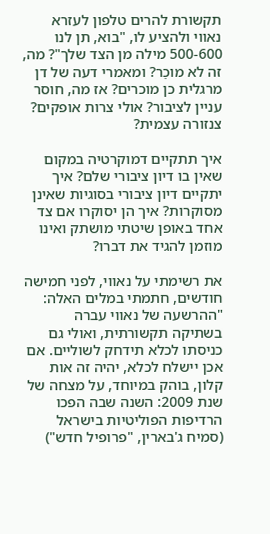תקשורת להרים טלפון לעזרא נאווי ולהציע לו, "בוא, תן לנו 500-600 מילה מן הצד שלך"? מה, זה לא מוכֵר? ומאמרי דעה של דן מרגלית כן מוכרים? אז מה, חוסר עניין לציבור? אולי צרות אופקים? צנזורה עצמית?

איך תתקיים דמוקרטיה במקום שאין בו דיון ציבורי שלם? איך יתקיים דיון ציבורי בסוגיות שאינן מסוקרות? איך הן יסוקרו אם צד אחד באופן שיטתי מושתק ואינו מוזמן להגיד את דברו?

את רשימתי על נאווי, לפני חמישה חודשים, חתמתי במלים האלה: "ההרשעה של נאווי עברה בשתיקה תקשורתית, ואולי גם כניסתו לכלא תידחק לשוליים. אם אכן יישלח לכלא, יהיה זה אות קלון, בוהק במיוחד, על מצחה של שנת 2009: השנה שבה הפכו הרדיפות הפוליטיות בישראל (סמיח ג'בארין, "פרופיל חדש")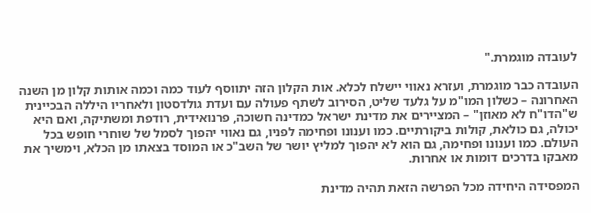לעובדה מוגמרת."

העובדה כבר מוגמרת, ועזרא נאווי יישלח לכלא. אות הקלון הזה יתווסף לעוד כמה וכמה אותות קלון מן השנה האחרונה – כשלון המו"מ על גלעד שליט, הסירוב לשתף פעולה עם ועדת גולדסטון ולאחריו היללה הבכיינית ש"הדו"ח לא מאוזן" – המציירים את מדינת ישראל כמדינה חשוכה, פרנואידית, רודפת ומשתיקה, ואם היא יכולה, גם כולאת, קולות ביקורתיים. כמו וענונו ופחימה לפניו, גם נאווי יהפוך לסמל של שוחרי חופש בכל העולם. כמו וענונו ופחימה, גם הוא לא יהפוך למליץ יושר של השב"כ או המוסד בצאתו מן הכלא, וימשיך את מאבקו בדרכים דומות או אחרות.

המפסידה היחידה מכל הפרשה הזאת תהיה מדינת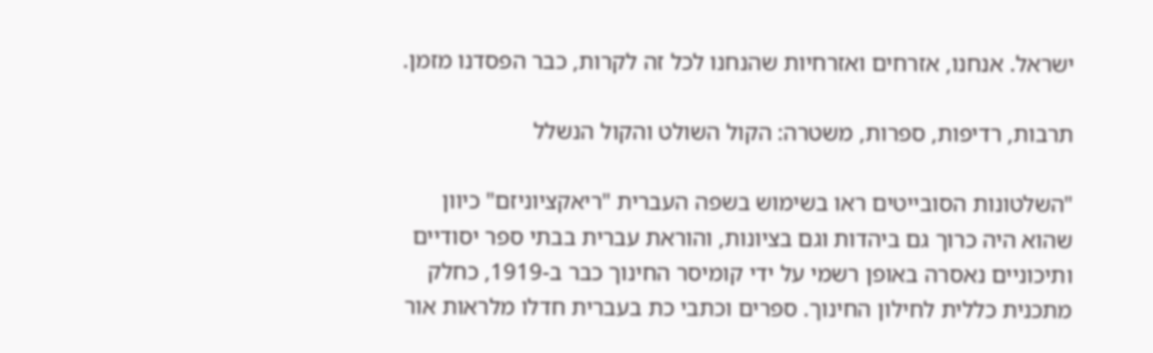ישראל. אנחנו, אזרחים ואזרחיות שהנחנו לכל זה לקרות, כבר הפסדנו מזמן.

תרבות, רדיפות, ספרות, משטרה: הקול השולט והקול הנשלל

"השלטונות הסובייטים ראו בשימוש בשפה העברית "ריאקציוניזם" כיוון שהוא היה כרוך גם ביהדות וגם בציונות, והוראת עברית בבתי ספר יסודיים ותיכוניים נאסרה באופן רשמי על ידי קומיסר החינוך כבר ב-1919, כחלק מתכנית כללית לחילון החינוך. ספרים וכתבי כת בעברית חדלו מלראות אור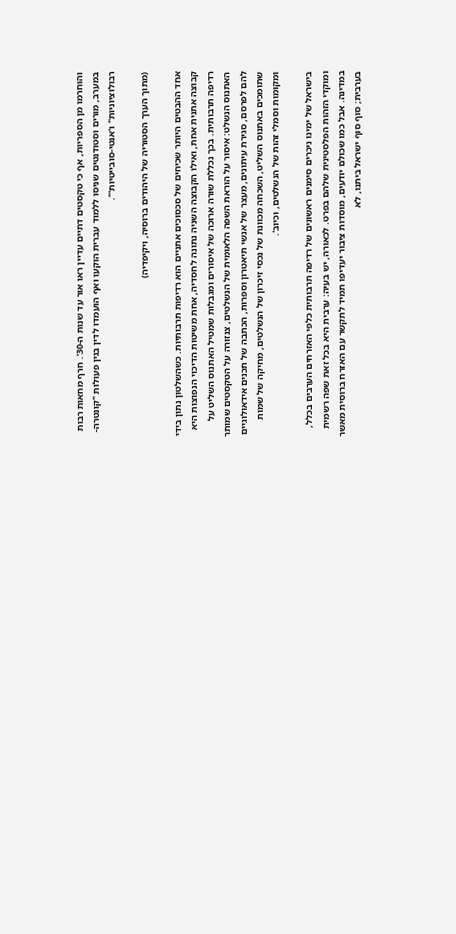והוחרמו מן הספריות, אף כי טקסטים דתיים עדיין ראו אור עד שנות ה-30'. חרף מחאות רבות במערב, מורים וסטודנטים שניסו ללמוד עברית הוקעו ואף הועמדו לדין בגין פעולות "קונטרה-רבולוציוניות" ו'אנטי-סובייטיות'".

(מתוך הערך הסטוריה של היהודים ברוסיה, ויקיפדיה)

אחד ההבטים היותר שכיחים של סכסוכים אתניים הוא רדיפות תרבותיות. כשהשלטון נתון בידי קבוצה אתנית אחת, ואילו הקבוצה השניה נתונה לחסדיה, אחת משיטות הדיכוי הנפוצות היא רדיפה תרבותית. בכך נכללת שורה ארוכה של איסורים ומגבלות שמטיל האתנוס השליט על האתנוס הנשלט: איסור על הוראת השפה הלאומית של הנשלטים, צנזורה על הטקסטים שמותר להם לפרסם, סגירת עיתונים, מעצר של אנשי תיאטרון וספרות, הכתבה של תכנים אידאולוגיים שתומכים באתנוס השליט, השכחה מכוונת של נכסי זיכרון של הנשלטים, מחיקה של שמות ומקומות וסמלי זהות של הנשלטים, וכיוב'.

בישראל של ימינו ניכרים סימנים ראשונים של רדיפה תרבותית כלפי האזרחים הערבים בכלל, ומוקדי הזהות הפלסטינית שלהם בפרט. לכאורה, יש בעיה: ערבית היא בכל זאת שפה רשמית במדינה. אבל כמו שכולם יודעים, מוסדות ציבור יעדיפו תמיד לתקשר עם האזרח ברוסית מאשר בערבית; סוף סוף ישראל ביתנו, לא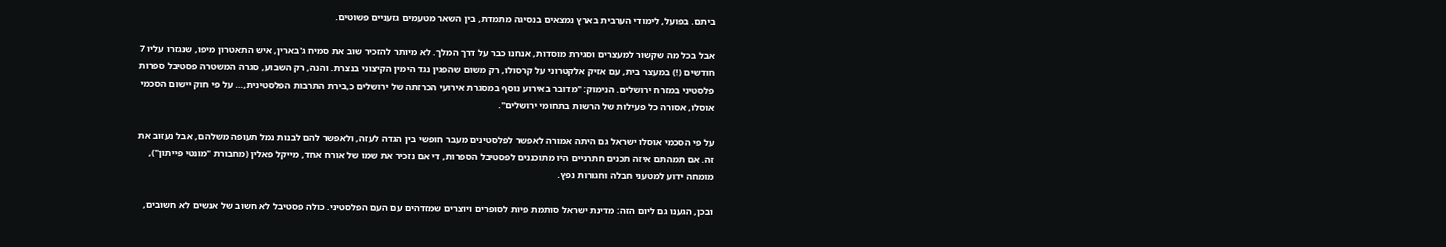ביתם. בפועל, לימודי הערבית בארץ נמצאים בנסיגה מתמדת, בין השאר מטעמים גזעניים פשוטים.

אבל בכל מה שקשור למעצרים וסגירת מוסדות, אנחנו כבר על דרך המלך. לא מיותר להזכיר שוב את סמיח ג'בארין, איש התאטרון מיפו, שנגזרו עליו 7 חודשים (!) במעצר בית, עם אזיק אלקטרוני על קרסולו, רק משום שהפגין נגד הימין הקיצוני בנצרת. והנה, רק השבוע, סגרה המשטרה פסטיבל ספרות פלסטיני במזרח ירושלים. הנימוק: "מדובר באירוע נוסף במסגרת אירועי הכרזתה של ירושלים כ,בירת התרבות הפלסטינית,… על פי חוק יישום הסכמי אוסלו, אסורה כל פעילות של הרשות בתחומי ירושלים".

על פי הסכמי אוסלו ישראל גם היתה אמורה לאפשר לפלסטינים מעבר חופשי בין הגדה לעזה, ולאפשר להם לבנות נמל תעופה משלהם, אבל נעזוב את זה. אם תמהתם איזה תכנים חתרניים היו מתוכננים לפסטיבל הספרות, די אם נזכיר את שמו של אורח אחד, מייקל פאלין (מחבורת "מונטי פייתון"), מומחה ידוע למטעני חבלה וחגורות נפץ.

ובכן, הגענו גם ליום הזה: מדינת ישראל סותמת פיות לסופרים ויוצרים שמזדהים עם העם הפלסטיני. כולה פסטיבל לא חשוב של אנשים לא חשובים,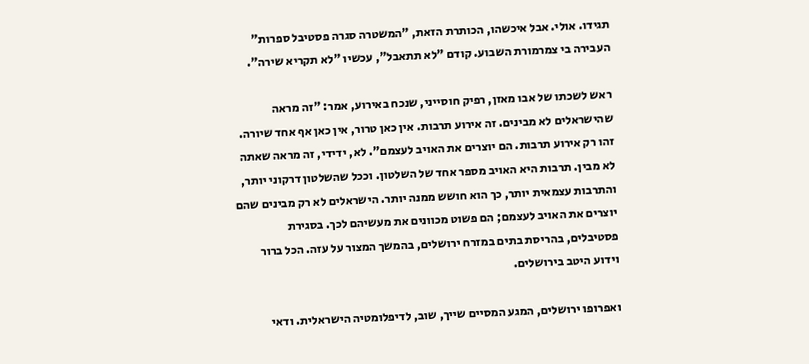תגידו. אולי. אבל איכשהו, הכותרת הזאת, "המשטרה סגרה פסטיבל ספרות" העבירה בי צמרמורת השבוע. קודם "לא תתאבל", עכשיו "לא תקריא שירה".

ראש לשכתו של אבו מאזן, רפיק חוסייני, שנכח באירוע, אמר: "זה מראה שהישראלים לא מבינים. זה אירוע תרבות. אין כאן טרור, אין כאן אף אחד שיורה. זהו רק אירוע תרבות. הם יוצרים את האויב לעצמם". לא, ידידי, זה מראה שאתה לא מבין. תרבות היא האויב מספר אחד של השלטון. וככל שהשלטון דרקוני יותר, והתרבות עצמאית יותר, כך הוא חושש ממנה יותר. הישראלים לא רק מבינים שהם יוצרים את האויב לעצמם; הם פשוט מכוונים את מעשיהם לכך. בסגירת פסטיבלים, בהריסת בתים במזרח ירושלים, בהמשך המצור על עזה. הכל ברור וידוע היטב בירושלים.

ואפרופו ירושלים, המגע המסיים שייך, שוב, לדיפלומטיה הישראלית. ודאי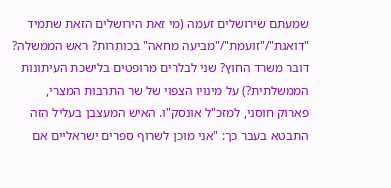שמעתם שירושלים זעמה (מי זאת הירושלים הזאת שתמיד "דואגת"/"זועמת"/"מביעה מחאה" בכותרות? ראש הממשלה? דובר משרד החוץ? שני לבלרים מרופטים בלישכת העיתונות הממשלתית?) על מינויו הצפוי של שר התרבות המצרי, פארוק חוסני, למזכ"ל אונסק"ו. האיש המעצבן בעליל הזה התבטא בעבר כך: "אני מוכן לשרוף ספרים ישראליים אם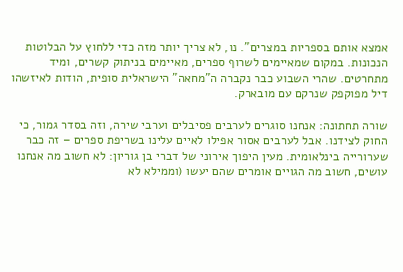אמצא אותם בספריות במצרים". נו, לא צריך יותר מזה כדי ללחוץ על הבלוטות הנכונות. במקום שמאיימים לשרוף ספרים, מאיימים בניתוק קשרים, ומיד מתחרטים. שהרי השבוע כבר נקברה ה"מחאה" הישראלית סופית, הודות לאיזשהו דיל מפוקפק שנרקם עם מובארק.

שורה תחתונה: אנחנו סוגרים לערבים פסיבלים וערבי שירה, וזה בסדר גמור, כי החוק לצידנו. אבל לערבים אסור אפילו לאיים עלינו בשריפת ספרים – זה כבר שערורייה בינלאומית. מעין היפוך אירוני של דברי בן גוריון: לא חשוב מה אנחנו עושים, חשוב מה הגויים אומרים שהם יעשו (וממילא לא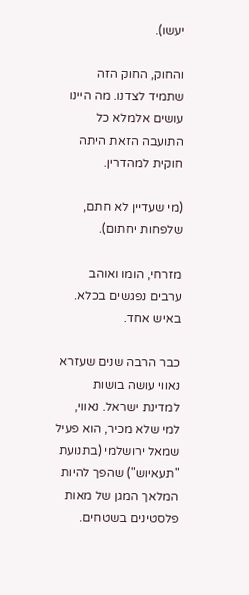יעשו).

והחוק, החוק הזה שתמיד לצדנו. מה היינו עושים אלמלא כל התועבה הזאת היתה חוקית למהדרין.

(מי שעדיין לא חתם, שלפחות יחתום).

מזרחי, הומו ואוהב ערבים נפגשים בכלא. באיש אחד.

כבר הרבה שנים שעזרא נאווי עושה בושות למדינת ישראל. נאווי, למי שלא מכיר, הוא פעיל שמאל ירושלמי (בתנועת "תעאיוש") שהפך להיות המלאך המגן של מאות פלסטינים בשטחים.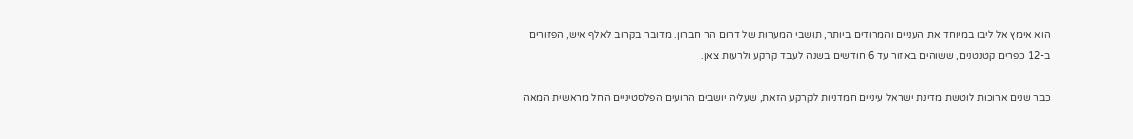הוא אימץ אל ליבו במיוחד את העניים והמרודים ביותר, תושבי המערות של דרום הר חברון. מדובר בקרוב לאלף איש, הפזורים ב-12 כפרים קטנטנים, ששוהים באזור עד 6 חודשים בשנה לעבד קרקע ולרעות צאן.

כבר שנים ארוכות לוטשת מדינת ישראל עיניים חמדניות לקרקע הזאת, שעליה יושבים הרועים הפלסטיניים החל מראשית המאה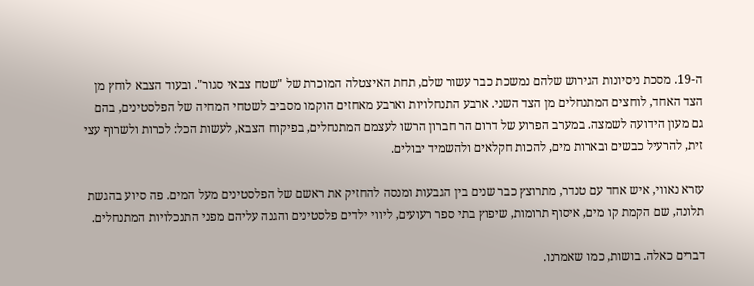ה-19. מסכת ניסיונות הגירוש שלהם נמשכת כבר עשור שלם, תחת האיצטלה המוכרת של "שטח צבאי סגור". ובעוד הצבא לוחץ מן הצד האחד, לוחצים המתנחלים מן הצד השני. ארבע התנחלויות וארבע מאחזים הוקמו מסביב לשטחי המחיה של הפלסטינים, בהם גם מעון הידועה לשמצה. במערב הפרוע של דרום הר חברון הרשו לעצמם המתנחלים, בפיקוח הצבא, לעשות הכל: לכרות ולשרוף עצי זית, להרעיל כבשים ובארות מים, להכות חקלאים ולהשמיד יבולים.

עזרא נאווי, איש אחד עם טנדר, מתרוצץ כבר שנים בין הגבעות ומנסה להחזיק את ראשם של הפלסטינים מעל המים. פה סיוע בהגשת תלונה, שם הקמת קו מים, איסוף תרומות, שיפוץ בתי ספר רעועים, ליווי ילדים פלסטינים והגנה עליהם מפני התנכלויות המתנחלים.

דברים כאלה. בושות, כמו שאמרנו.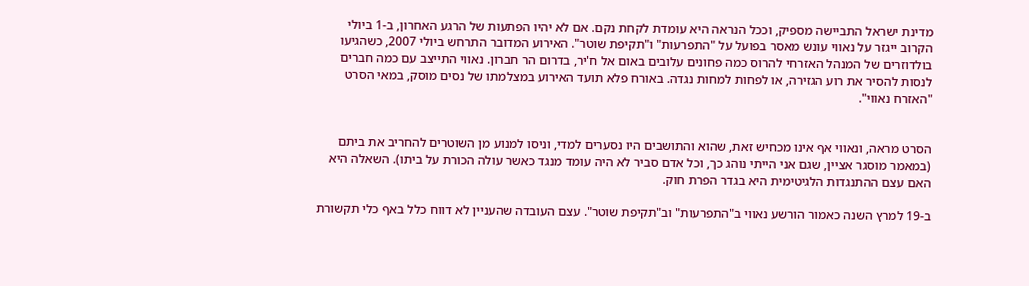מדינת ישראל התביישה מספיק, וככל הנראה היא עומדת לקחת נקם. אם לא יהיו הפתעות של הרגע האחרון, ב-1 ביולי הקרוב ייגזר על נאווי עונש מאסר בפועל על "התפרעות" ו"תקיפת שוטר". האירוע המדובר התרחש ביולי 2007, כשהגיעו בולדוזרים של המנהל האזרחי להרוס כמה פחונים עלובים באום אל ח'יר, בדרום הר חברון. נאווי התייצב עם כמה חברים לנסות להסיר את רוע הגזירה, או לפחות למחות נגדה. באורח פלא תועד האירוע במצלמתו של נסים מוסק, במאי הסרט "האזרח נאווי".


הסרט מראה, ונאווי אף אינו מכחיש זאת, שהוא והתושבים היו נסערים למדי, וניסו למנוע מן השוטרים להחריב את ביתם (במאמר מוסגר אציין, שגם אני הייתי נוהג כך, וכל אדם סביר לא היה עומד מנגד כאשר עולה הכורת על ביתו). השאלה היא האם עצם ההתנגדות הלגיטימית היא בגדר הפרת חוק.

ב-19 למרץ השנה כאמור הורשע נאווי ב"התפרעות" וב"תקיפת שוטר". עצם העובדה שהעניין לא דווח כלל באף כלי תקשורת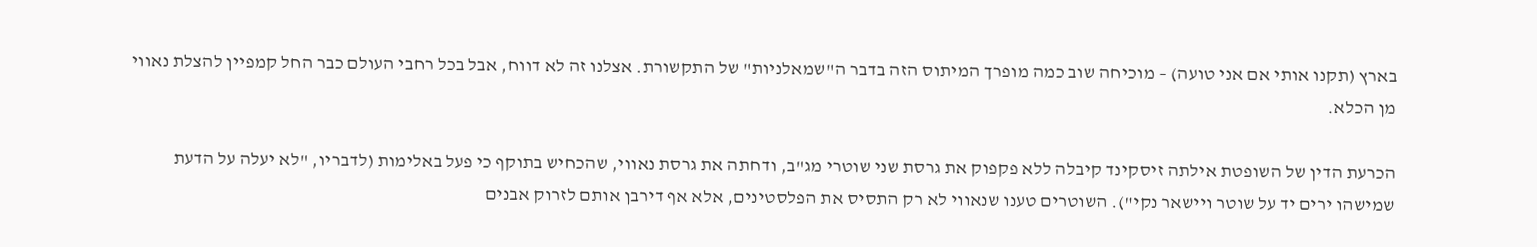בארץ (תקנו אותי אם אני טועה) – מוכיחה שוב כמה מופרך המיתוס הזה בדבר ה"שמאלניות" של התקשורת. אצלנו זה לא דווח, אבל בכל רחבי העולם כבר החל קמפיין להצלת נאווי מן הכלא.

הכרעת הדין של השופטת אילתה זיסקינד קיבלה ללא פקפוק את גרסת שני שוטרי מג"ב, ודחתה את גרסת נאווי, שהכחיש בתוקף כי פעל באלימות (לדבריו, "לא יעלה על הדעת שמישהו ירים יד על שוטר ויישאר נקי"). השוטרים טענו שנאווי לא רק התסיס את הפלסטינים, אלא אף דירבן אותם לזרוק אבנים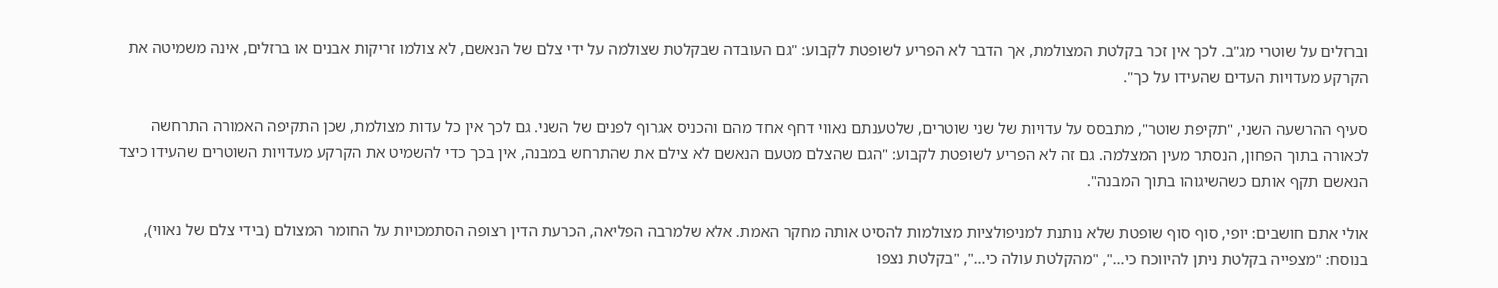וברזלים על שוטרי מג"ב. לכך אין זכר בקלטת המצולמת, אך הדבר לא הפריע לשופטת לקבוע: "גם העובדה שבקלטת שצולמה על ידי צלם של הנאשם, לא צולמו זריקות אבנים או ברזלים, אינה משמיטה את הקרקע מעדויות העדים שהעידו על כך".

סעיף ההרשעה השני, "תקיפת שוטר", מתבסס על עדויות של שני שוטרים, שלטענתם נאווי דחף אחד מהם והכניס אגרוף לפנים של השני. גם לכך אין כל עדות מצולמת, שכן התקיפה האמורה התרחשה לכאורה בתוך הפחון, הנסתר מעין המצלמה. גם זה לא הפריע לשופטת לקבוע: "הגם שהצלם מטעם הנאשם לא צילם את שהתרחש במבנה, אין בכך כדי להשמיט את הקרקע מעדויות השוטרים שהעידו כיצד הנאשם תקף אותם כשהשיגוהו בתוך המבנה".

אולי אתם חושבים: יופי, סוף סוף שופטת שלא נותנת למניפולציות מצולמות להסיט אותה מחקר האמת. אלא שלמרבה הפליאה, הכרעת הדין רצופה הסתמכויות על החומר המצולם (בידי צלם של נאווי), בנוסח: "מצפייה בקלטת ניתן להיווכח כי…", "מהקלטת עולה כי…", "בקלטת נצפו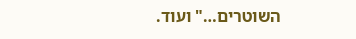השוטרים…" ועוד.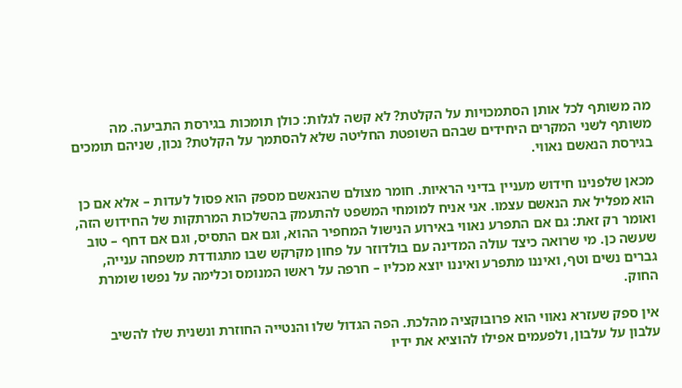מה משותף לכל אותן הסתמכויות על הקלטת? לא קשה לגלות: כולן תומכות בגירסת התביעה. מה משותף לשני המקרים היחידים שבהם השופטת החליטה שלא להסתמך על הקלטת? נכון, שניהם תומכים בגירסת הנאשם נאווי.

מכאן שלפנינו חידוש מעניין בדיני הראיות. חומר מצולם שהנאשם מספק הוא פסול לעדות – אלא אם כן הוא מפליל את הנאשם עצמו. אני אניח למומחי המשפט להתעמק בהשלכות המרתקות של החידוש הזה, ואומר רק זאת: גם אם התפרע נאווי באירוע הנישול המחפיר ההוא, וגם אם התסיס, וגם אם דחף – טוב שעשה כן. מי שרואה כיצד עולה המדינה עם בולדוזר על פחון מקרקש שבו מתגודדת משפחה ענייה, גברים נשים וטף, ואיננו מתפרע ואיננו יוצא מכליו – חרפה על ראשו המנומס וכלימה על נפשו שומרת החוק.

אין ספק שעזרא נאווי הוא פרובוקציה מהלכת. הפה הגדול שלו והנטייה החוזרת ונשנית שלו להשיב עלבון על עלבון, ולפעמים אפילו להוציא את ידיו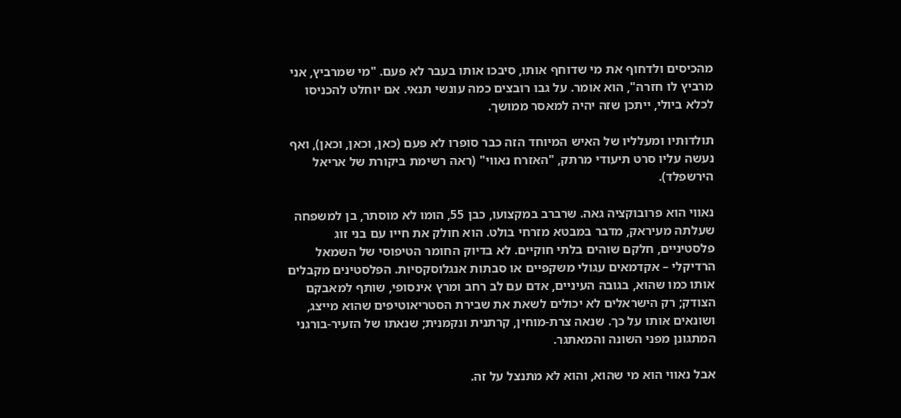מהכיסים ולדחוף את מי שדוחף אותו, סיבכו אותו בעבר לא פעם. "מי שמרביץ, אני מרביץ לו חזרה", הוא אומר. על גבו רובצים כמה עונשי תנאי. אם יוחלט להכניסו לכלא ביולי, ייתכן שזה יהיה למאסר ממושך.

תולדותיו ומעלליו של האיש המיוחד הזה כבר סופרו לא פעם (כאן, וכאן, וכאן), ואף נעשה עליו סרט תיעודי מרתק, "האזרח נאווי" (ראה רשימת ביקורת של אריאל הירשפלד).

נאווי הוא פרובוקציה גאה. שרברב במקצועו, כבן 55, הומו לא מוסתר, בן למשפחה שעלתה מעיראק, מדבר במבטא מזרחי בולט. הוא חולק את חייו עם בני זוג פלסטיניים, חלקם שוהים בלתי חוקיים. לא בדיוק החומר הטיפוסי של השמאל הרדיקלי – אקדמאים עגולי משקפיים או סבתות אנגלוסקסיות. הפלסטינים מקבלים אותו כמו שהוא, בגובה העיניים, אדם עם לב רחב ומרץ אינסופי, שותף למאבקם הצודק; רק הישראלים לא יכולים לשאת את שבירת הסטריאוטיפים שהוא מייצג, ושונאים אותו על כך. שנאה צרת-מוחין, קרתנית ונקמנית; שנאתו של הזעיר-בורגני המתגונן מפני השונה והמאתגר.

אבל נאווי הוא מי שהוא, והוא לא מתנצל על זה.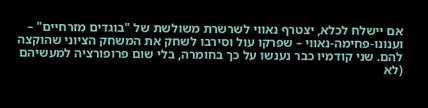אם יישלח לכלא, יצטרף נאווי לשרשרת משולשת של "בוגדים מזרחיים" – וענונו-פחימה-נאווי – שפרקו עול וסירבו לשחק את המשחק הציוני שהוקצה להם. שני קודמיו כבר נענשו על כך בחומרה, בלי שום פרופורציה למעשיהם (לא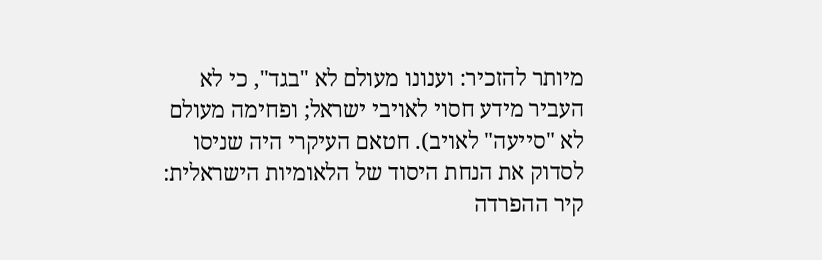מיותר להזכיר: וענונו מעולם לא "בגד", כי לא העביר מידע חסוי לאויבי ישראל; ופחימה מעולם לא "סייעה" לאויב). חטאם העיקרי היה שניסו לסדוק את הנחת היסוד של הלאומיות הישראלית: קיר ההפרדה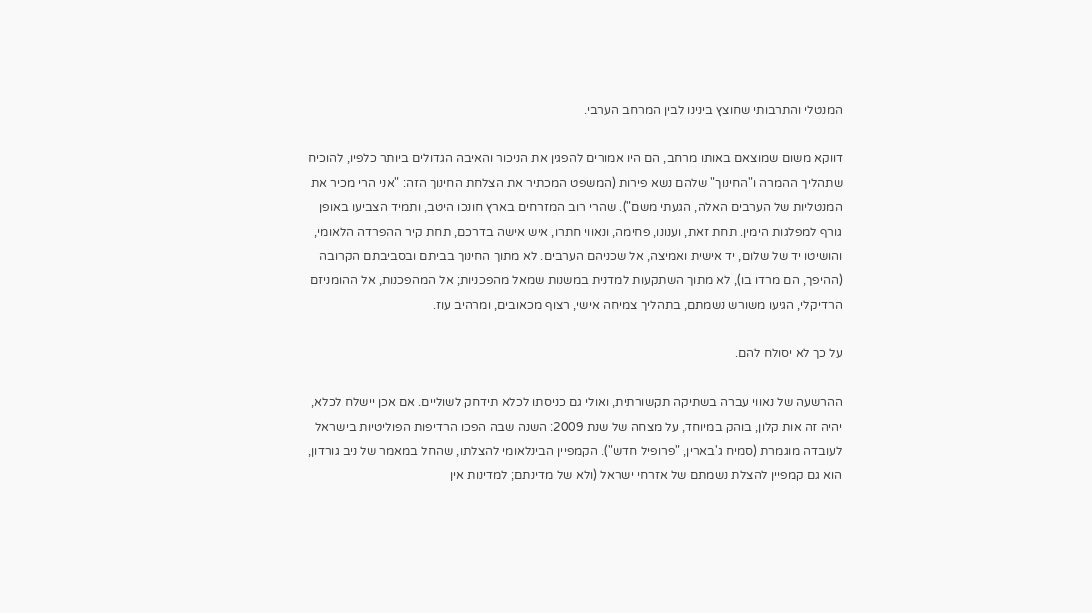המנטלי והתרבותי שחוצץ בינינו לבין המרחב הערבי.

דווקא משום שמוצאם באותו מרחב, הם היו אמורים להפגין את הניכור והאיבה הגדולים ביותר כלפיו, להוכיח שתהליך ההמרה ו"החינוך" שלהם נשא פירות (המשפט המכתיר את הצלחת החינוך הזה: "אני הרי מכיר את המנטליות של הערבים האלה, הגעתי משם"). שהרי רוב המזרחים בארץ חונכו היטב, ותמיד הצביעו באופן גורף למפלגות הימין. תחת זאת, וענונו, פחימה, ונאווי חתרו, איש אישה בדרכם, תחת קיר ההפרדה הלאומי, והושיטו יד של שלום, יד אישית ואמיצה, אל שכניהם הערבים. לא מתוך החינוך בביתם ובסביבתם הקרובה (ההיפך, הם מרדו בו), לא מתוך השתקעות למדנית במשנות שמאל מהפכניות; אל המהפכנות, אל ההומניזם הרדיקלי, הגיעו משורש נשמתם, בתהליך צמיחה אישי, רצוף מכאובים, ומרהיב עוז.

על כך לא יסולח להם.

ההרשעה של נאווי עברה בשתיקה תקשורתית, ואולי גם כניסתו לכלא תידחק לשוליים. אם אכן יישלח לכלא, יהיה זה אות קלון, בוהק במיוחד, על מצחה של שנת 2009: השנה שבה הפכו הרדיפות הפוליטיות בישראל לעובדה מוגמרת (סמיח ג'בארין, "פרופיל חדש"). הקמפיין הבינלאומי להצלתו, שהחל במאמר של ניב גורדון, הוא גם קמפיין להצלת נשמתם של אזרחי ישראל (ולא של מדינתם; למדינות אין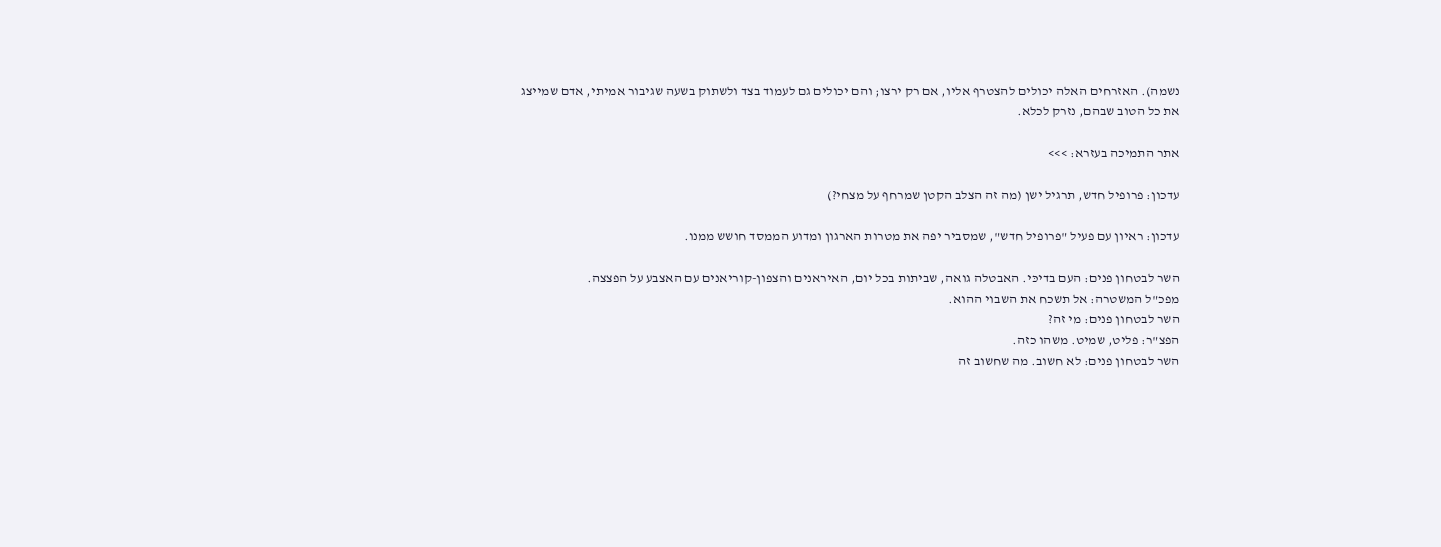נשמה). האזרחים האלה יכולים להצטרף אליו, אם רק ירצו; והם יכולים גם לעמוד בצד ולשתוק בשעה שגיבור אמיתי, אדם שמייצג את כל הטוב שבהם, נזרק לכלא.

אתר התמיכה בעזרא: >>>

עדכון: פרופיל חדש, תרגיל ישן (מה זה הצלב הקטן שמרחף על מצחי?)

עדכון: ראיון עם פעיל "פרופיל חדש", שמסביר יפה את מטרות הארגון ומדוע הממסד חושש ממנו.

השר לבטחון פנים: העם בדיכּי. האבטלה גואה, שביתות בכל יום, האיראנים והצפון-קוריאנים עם האצבע על הפצצה.
מפכ"ל המשטרה: אל תשכח את השבוי ההוא.
השר לבטחון פנים: מי זה?
הפצ"ר: פליט, שמיט. משהו כזה.
השר לבטחון פנים: לא חשוב. מה שחשוב זה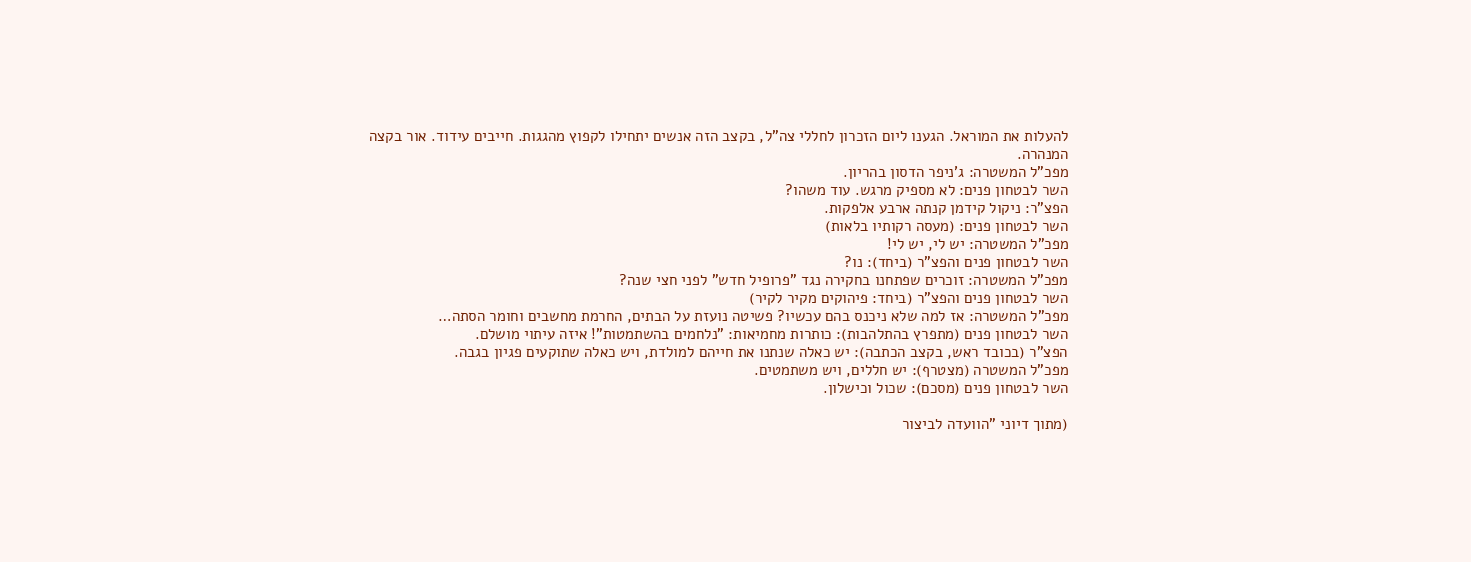להעלות את המוראל. הגענו ליום הזכרון לחללי צה"ל, בקצב הזה אנשים יתחילו לקפוץ מהגגות. חייבים עידוד. אור בקצה המנהרה.
מפכ"ל המשטרה: ג'ניפר הדסון בהריון.
השר לבטחון פנים: לא מספיק מרגש. עוד משהו?
הפצ"ר: ניקול קידמן קנתה ארבע אלפקות.
השר לבטחון פנים: (מעסה רקותיו בלאות)
מפכ"ל המשטרה: יש לי, יש לי!
השר לבטחון פנים והפצ"ר (ביחד): נו?
מפכ"ל המשטרה: זוכרים שפתחנו בחקירה נגד "פרופיל חדש" לפני חצי שנה?
השר לבטחון פנים והפצ"ר (ביחד: פיהוקים מקיר לקיר)
מפכ"ל המשטרה: אז למה שלא ניכנס בהם עכשיו? פשיטה נועזת על הבתים, החרמת מחשבים וחומר הסתה…
השר לבטחון פנים (מתפרץ בהתלהבות): כותרות מחמיאות: "נלחמים בהשתמטות"! איזה עיתוי מושלם.
הפצ"ר (בכובד ראש, בקצב הכתבה): יש כאלה שנתנו את חייהם למולדת, ויש כאלה שתוקעים פגיון בגבה.
מפכ"ל המשטרה (מצטרף): יש חללים, ויש משתמטים.
השר לבטחון פנים (מסכם): שכול וכישלון.

(מתוך דיוני "הוועדה לביצור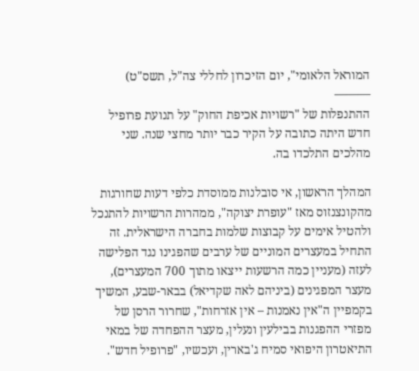המוראל הלאומי", יום הזיכרון לחללי צה"ל, תשס"ט)
———
ההתנפלות של "רשויות אכיפת החוק" על תנועת פרופיל חדש היתה כתובה על הקיר כבר יותר מחצי שנה. שני מהלכים התלכדו בה.

המהלך הראשון, אי סובלנות ממוסדת כלפי דעות שחורגות מהקונצנזוס מאז "עופרת יצוקה", ממהרות הרשויות להתנכל ולהטיל אימים על קבוצות שלמות בחברה הישראלית. זה התחיל במעצרים המוניים של ערבים שהפגינו נגד הפלישה לעזה (מעניין כמה הרשעות ייצאו מתוך 700 המעצרים), מעצר המפגינים (ביניהם לאה שקדיאל) בבאר-שבע, המשיך בקמפיין ה"אין נאמנות – אין אזרחות", שחרור הרסן של מפזרי ההפגנות בבילעין ונעלין, מעצר ההפחדה של במאי התיאטרון היפואי סמיח ג'בארין, ועכשיו, "פרופיל חדש".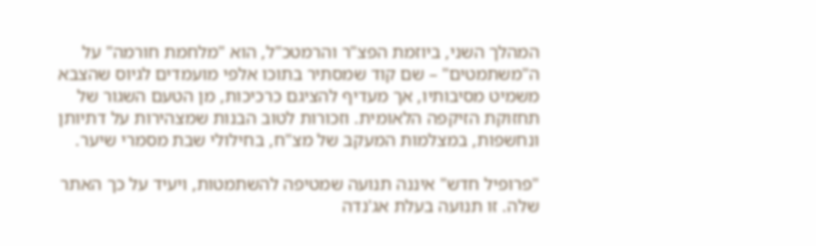המהלך השני, ביוזמת הפצ"ר והרמטכ"ל, הוא "מלחמת חורמה" על ה"משתמטים" – שם קוד שמסתיר בתוכו אלפי מועמדים לגיוס שהצבא משמיט מסיבותיו, אך מעדיף להציגם כרכיכות, מן הטעם השגור של תחזוקת הזיקפה הלאומית. וזכורות לטוב הבנות שמצהירות על דתיותן ונחשפות, במצלמות המעקב של מצ"ח, בחילולי שבת מסמרי שיער.

"פרופיל חדש" איננה תנועה שמטיפה להשתמטות, ויעיד על כך האתר שלה. זו תנועה בעלת אג'נדה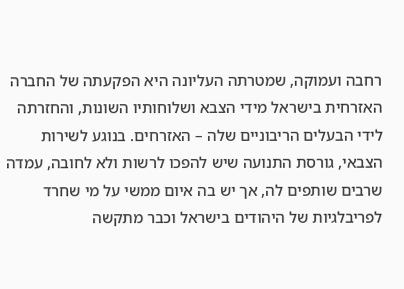רחבה ועמוקה, שמטרתה העליונה היא הפקעתה של החברה האזרחית בישראל מידי הצבא ושלוחותיו השונות, והחזרתה לידי הבעלים הריבוניים שלה – האזרחים. בנוגע לשירות הצבאי, גורסת התנועה שיש להפכו לרשות ולא לחובה, עמדה שרבים שותפים לה, אך יש בה איום ממשי על מי שחרד לפריבלגיות של היהודים בישראל וכבר מתקשה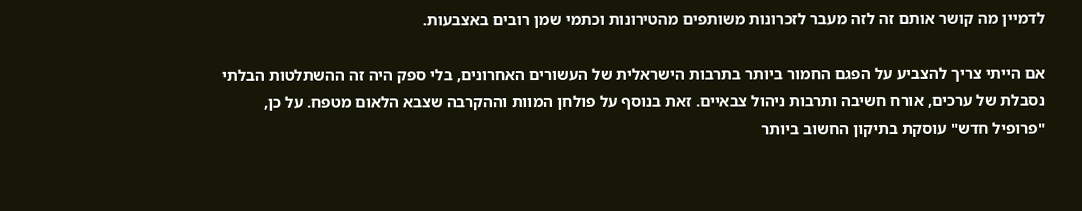לדמיין מה קושר אותם זה לזה מעבר לזכרונות משותפים מהטירונות וכתמי שמן רובים באצבעות.

אם הייתי צריך להצביע על הפגם החמור ביותר בתרבות הישראלית של העשורים האחרונים, בלי ספק היה זה ההשתלטות הבלתי נסבלת של ערכים, אורח חשיבה ותרבות ניהול צבאיים. זאת בנוסף על פולחן המוות וההקרבה שצבא הלאום מטפח. על כן, "פרופיל חדש" עוסקת בתיקון החשוב ביותר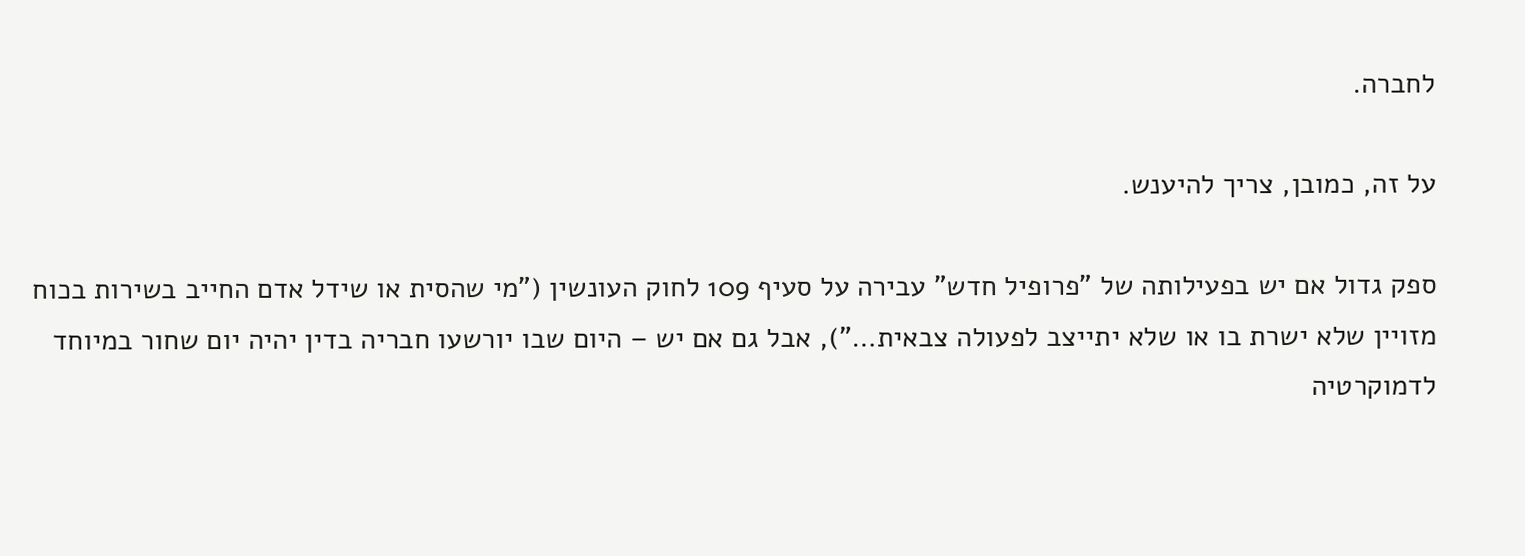לחברה.

על זה, כמובן, צריך להיענש.

ספק גדול אם יש בפעילותה של "פרופיל חדש" עבירה על סעיף 109 לחוק העונשין ("מי שהסית או שידל אדם החייב בשירות בכוח מזויין שלא ישרת בו או שלא יתייצב לפעולה צבאית…"), אבל גם אם יש – היום שבו יורשעו חבריה בדין יהיה יום שחור במיוחד לדמוקרטיה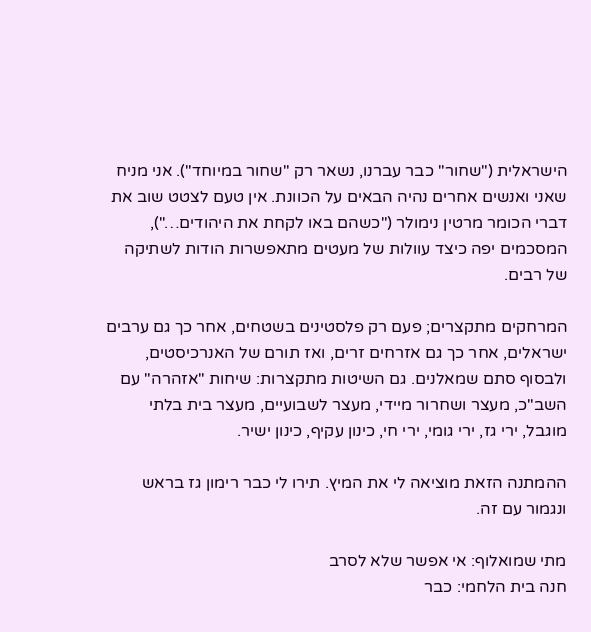הישראלית ("שחור" כבר עברנו, נשאר רק "שחור במיוחד"). אני מניח שאני ואנשים אחרים נהיה הבאים על הכוונת. אין טעם לצטט שוב את דברי הכומר מרטין נימולר ("כשהם באו לקחת את היהודים…"), המסכמים יפה כיצד עוולות של מעטים מתאפשרות הודות לשתיקה של רבים.

המרחקים מתקצרים; פעם רק פלסטינים בשטחים, אחר כך גם ערבים ישראלים, אחר כך גם אזרחים זרים, ואז תורם של האנרכיסטים, ולבסוף סתם שמאלנים. גם השיטות מתקצרות: שיחות "אזהרה" עם השב"כ, מעצר ושחרור מיידי, מעצר לשבועיים, מעצר בית בלתי מוגבל, ירי גז, ירי גומי, ירי חי, כינון עקיף, כינון ישיר.

ההמתנה הזאת מוציאה לי את המיץ. תירו לי כבר רימון גז בראש ונגמור עם זה.

מתי שמואלוף: אי אפשר שלא לסרב
חנה בית הלחמי: כבר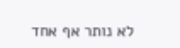לא נותר אף אחד